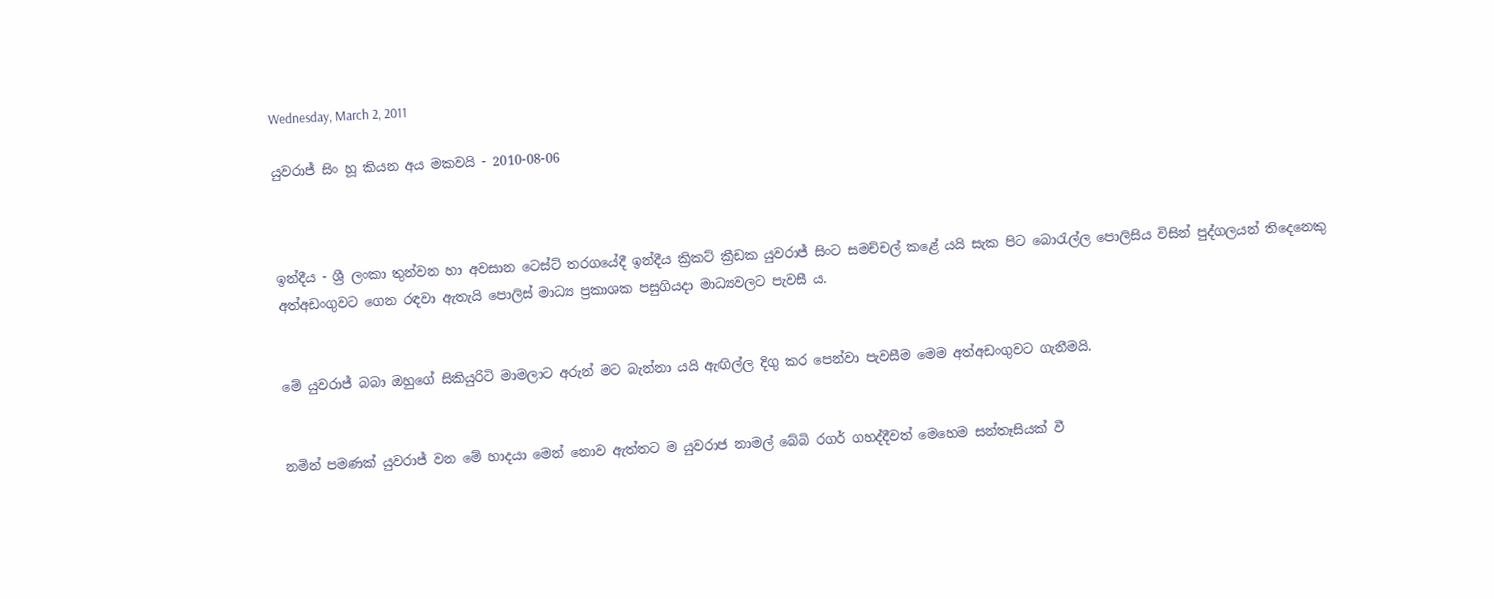Wednesday, March 2, 2011

යුවරාජ් සිං හූ කියන අය මකවයි - 2010-08-06



ඉන්දීය - ශ්‍රී ලංකා තුන්වන හා අවසාන ටෙස්ට් තරගයේදී ඉන්දීය ක්‍රිකට් ක්‍රීඩක යුවරාජ් සිංට සමච්චල් කළේ යයි සැක පිට බොරැල්ල පොලිසිය විසින් පුද්ගලයන් තිදෙනෙකු අත්අඩංගුවට ගෙන රඳවා ඇතැයි පොලිස් මාධ්‍ය ප්‍රකාශක පසුගියදා මාධ්‍යවලට පැවසී ය.


මේ යුවරාජ් බබා ඔහුගේ සිකියුරිටි මාමලාට අරුන් මට බැන්නා යයි ඇඟිල්ල දිගු කර පෙන්වා පැවසීම මෙම අත්අඩංගුව‍ට ගැනීමයි.


නමින් පමණක් යුවරාජ් වන මේ හාදයා මෙන් නොව ඇත්තට ම යුවරාජ නාමල් බේබි රගර් ගහද්දීවත් මෙහෙම සන්තෑසියක් වී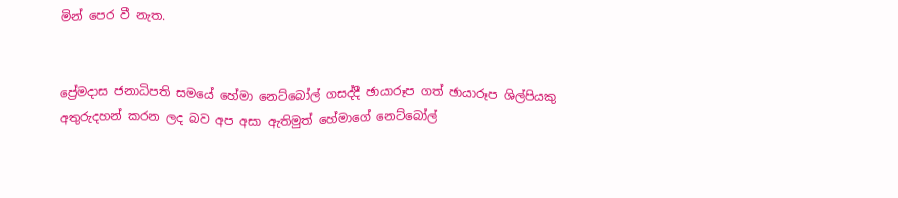මින් පෙර වී නැත.


ප්‍රේමදාස ජනාධිපති සමයේ හේමා නෙට්බෝල් ගසද්දී ඡායාරූප ගත් ඡායාරූප ශිල්පියකු අතුරුදහන් කරන ලද බව අප අසා ඇතිමුත් හේමාගේ නෙට්බෝල්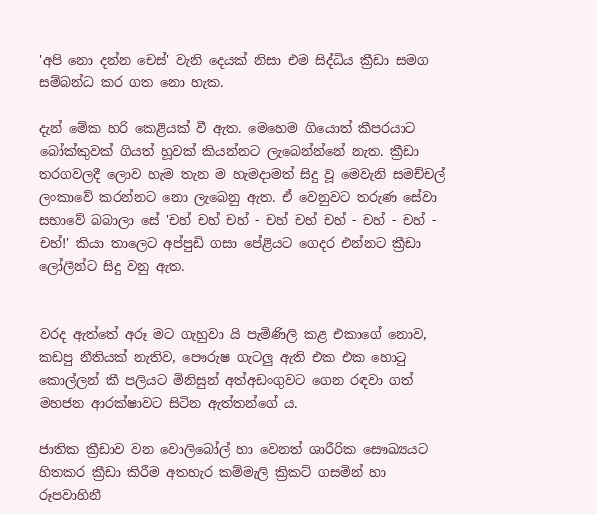'අපි නො දන්න චෙස්' වැනි දෙයක් නිසා එම සිද්ධිය ක්‍රීඩා සමග සම්බන්ධ කර ගත නො හැක.

දැන් මේක හරි කෙළියක් වී ඇත. මෙහෙම ගියොත් කීපරයාට බෝක්කුවක් ගියත් හූවක් කියන්නට ලැබෙන්න්නේ නැත. ක්‍රීඩා තරගවලදී ලොව හැම තැන ම හැමදාමත් සිදු වූ මෙවැනි සමච්චල් ලංකාවේ කරන්නට නො ලැබෙනු ඇත. ඒ වෙනුවට තරුණ සේවා සභාවේ බබාලා සේ 'චහ් චහ් චහ් - චහ් චහ් චහ් - චහ් - චහ් - චහ්!' කියා තාලෙට අප්පුඩි ගසා පේළියට ගෙදර එන්නට ක්‍රීඩා ලෝලීන්ට සිදු වනු ඇත.


වරද ඇත්තේ අරූ මට ගැහුවා යි පැමිණිලි කළ එකාගේ ‍නොව, කඩපු නීතියක් නැතිව, පෞරුෂ ගැටලු ඇති එක එක හොටු කොල්ලන් කී පලියට මිනිසුන් අත්අඩංගුවට ගෙන රඳවා ගත් මහජන ආරක්ෂාවට සිටින ඇත්තන්ගේ ය.

ජාතික ක්‍රීඩාව වන වොලිබෝල් හා වෙනත් ශාරීරික සෞඛ්‍යයට හිතකර ක්‍රීඩා කිරීම අතහැර කම්මැලි ක්‍රිකට් ගසමින් හා රූපවාහිනී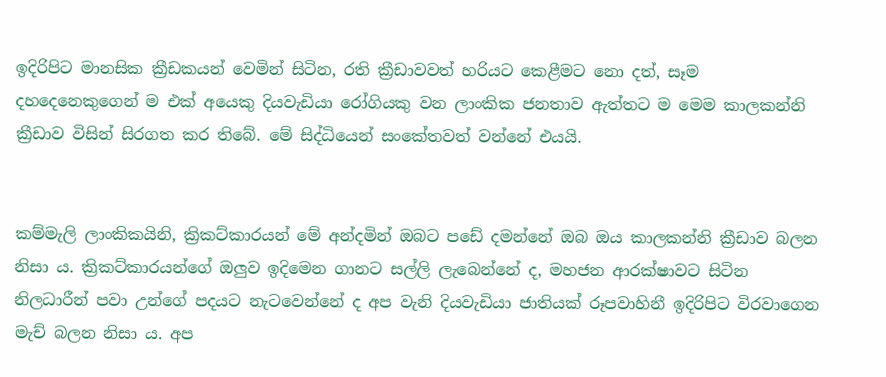ඉදිරිපිට මානසික ක්‍රීඩකයන් වෙමින් සිටින, රති ක්‍රීඩාවවත් හරියට කෙළීමට නො දත්, සෑම දහදෙනෙකුගෙන් ම එක් අයෙකු දියවැඩියා රෝගියකු වන ලාංකික ජනතාව ඇත්තට ම මෙම කාලකන්නි ක්‍රීඩාව විසින් සිරගත කර තිබේ. මේ සිද්ධියෙන් සංකේතවත් වන්නේ එයයි.


කම්මැලි ලාංකිකයිනි, ක්‍රිකට්කාරයන් මේ අන්දමින් ඔබට පඩේ දමන්නේ ඔබ ඔය කාලකන්නි ක්‍රීඩාව බලන නිසා ය. ක්‍රිකට්කාරයන්ගේ ඔලුව ඉදිමෙන ගානට සල්ලි ලැබෙන්නේ ද, මහජන ආරක්ෂාවට සිටින නිලධාරීන් පවා උන්ගේ පදයට නැටවෙන්නේ ද අප වැනි දියවැඩියා ජාතියක් රූපවාහිනී ඉදිරිපිට විරවාගෙන මැච් බලන නිසා ය. අප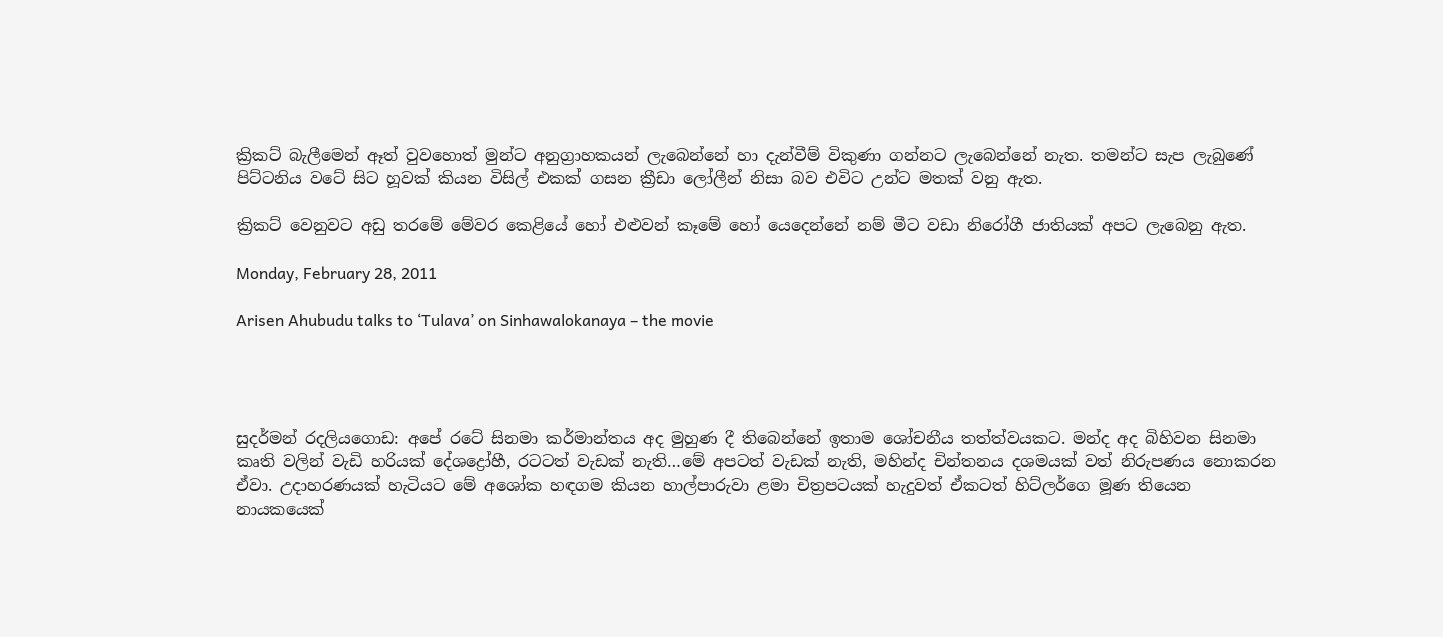ක්‍රිකට් බැලීමෙන් ඈත් වුවහොත් මුන්ට අනුග්‍රාහකයන් ලැබෙන්නේ හා දැන්වීම් විකුණා ගන්නට ලැබෙන්නේ නැත. තමන්ට සැප ලැබුණේ පිට්ටනිය වටේ සිට හූවක් කියන විසිල් එකක් ගසන ක්‍රීඩා ලෝලීන් නිසා බව එවිට උන්ට මතක් වනු ඇත.

ක්‍රිකට් වෙනුවට අඩු තරමේ මේවර කෙළියේ හෝ එළුවන් කෑමේ හෝ යෙදෙන්නේ නම් මීට වඩා නිරෝගී ජාතියක් අපට ලැබෙනු ඇත.

Monday, February 28, 2011

Arisen Ahubudu talks to ‘Tulava’ on Sinhawalokanaya – the movie




සුදර්මන් රදලියගොඩ: අපේ රටේ සිනමා කර්මාන්තය අද මුහුණ දී තිබෙන්නේ ඉතාම ශෝචනීය තත්ත්වයකට. මන්ද අද බිහිවන සිනමා කෘති වලින් වැඩි හරියක් දේශද්‍රෝහී, රටටත් වැඩක් නැති…මේ අපටත් වැඩක් නැති, මහින්ද චින්තනය දශමයක් වත් නිරුපණය නොකරන ඒවා. උදාහරණයක් හැටියට මේ අශෝක හඳගම කියන හාල්පාරුවා ළමා චිත්‍රපටයක් හැදුවත් ඒකටත් හිට්ලර්ගෙ මූණ තියෙන නායකයෙක්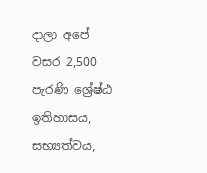දාලා අපේ වසර 2,500 පැරණි ශ්‍රේෂ්ඨ ඉතිහාසය, සභ්‍යත්වය,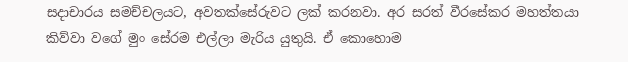සදාචාරය සමච්චලයට, අවතක්සේරුවට ලක් කරනවා. අර සරත් වීරසේකර මහත්තයා කිව්වා වගේ මුං සේරම එල්ලා මැරිය යුතුයි. ඒ කොහොම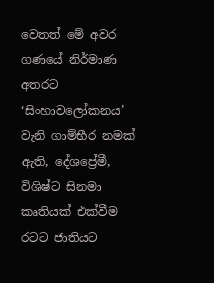වෙතත් මේ අවර ගණයේ නිර්මාණ අතරට ‘සිංහාවලෝකනය’ වැනි ගාම්භීර නමක් ඇති, දේශප්‍රේමී, විශිෂ්ට සිනමා කෘතියක් එක්වීම රටට ජාතියට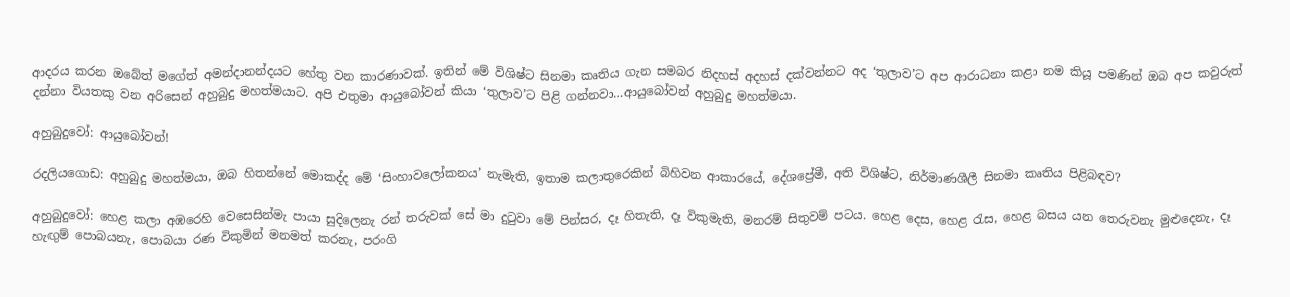ආදරය කරන ඔබේත් මගේත් අමන්දානන්දයට හේතු වන කාරණාවක්. ඉතින් මේ විශිෂ්ට සිනමා කෘතිය ගැන සමබර නිදහස් අදහස් දක්වන්නට අද ‘තුලාව’ට අප ආරාධනා කළා නම කියූ පමණින් ඔබ අප කවුරුත් දන්නා වියතකු වන අරිසෙන් අහුබුදු මහත්මයාට. අපි එතුමා ආයුබෝවන් කියා ‘තුලාව’ට පිළි ගන්නවා…ආයුබෝවන් අහුබුදු මහත්මයා.

අහුබුදුවෝ: ආයුබෝවන්!

රදලියගොඩ: අහුබුදු මහත්මයා, ඔබ හිතන්නේ මොකද්ද මේ ‘සිංහාවලෝකනය’ නැමැති, ඉතාම කලාතුරෙකින් බිහිවන ආකාරයේ, දේශප්‍රේමී, අති විශිෂ්ට, නිර්මාණශීලී සිනමා කෘතිය පිළිබඳව?

අහුබුදුවෝ: හෙළ කලා අඹරෙහි වෙසෙසින්මැ පායා සුදිලෙනැ රන් තරුවක් සේ මා දුටුවා මේ පින්සර, දෑ හිතැති, දෑ විකුමැති, මනරම් සිතුවම් පටය. හෙළ දෙස, හෙළ රැස, හෙළ බසය යන තෙරුවනැ මුළුදෙනැ, දෑ හැඟුම් පොබයනැ, පොබයා රණ විකුමින් මනමත් කරනැ, පරංගි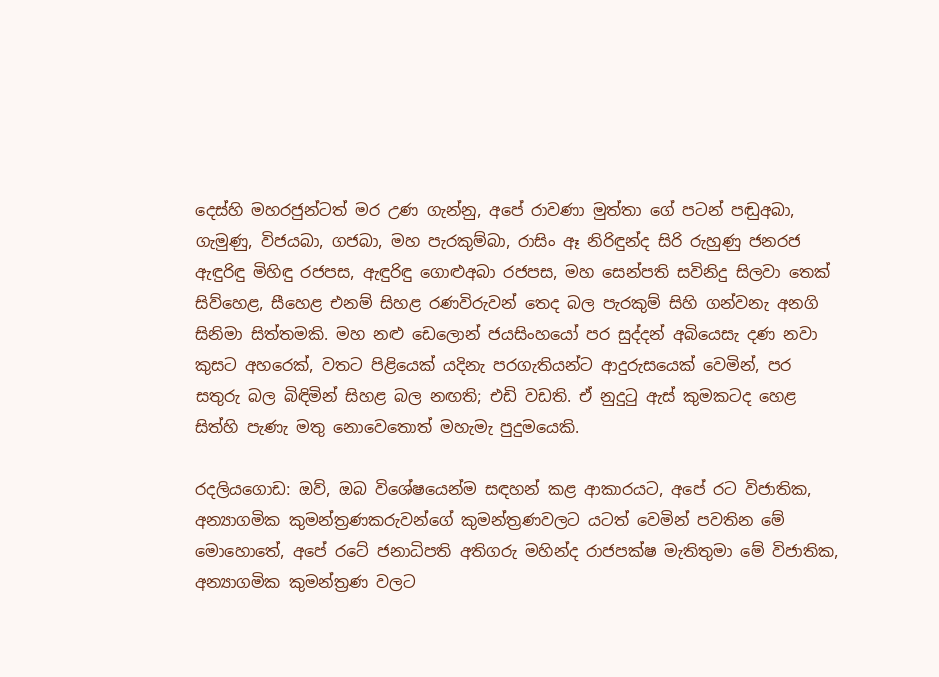දෙස්හි මහරජුන්ටත් මර උණ ගැන්නු, අපේ රාවණා මුත්තා ගේ පටන් පඬුඅබා, ගැමුණු, විජයබා, ගජබා, මහ පැරකුම්බා, රාසිං ඈ නිරිඳුන්ද සිරි රුහුණු ජනරජ ඇඳුරිඳු මිහිඳු රජපස, ඇඳුරිඳු ගොළුඅබා රජපස, මහ සෙන්පති සවිනිදු සිලවා තෙක් සිව්හෙළ, සීහෙළ එනම් සිහළ රණවිරුවන් තෙද බල පැරකුම් සිහි ගන්වනැ අනගි සිනිමා සිත්තමකි. මහ නළු ඩෙලොන් ජයසිංහයෝ පර සුද්දන් අබියෙසැ දණ නවා කුසට අහරෙක්, වතට පිළියෙක් යදිනැ පරගැතියන්ට ආදුරුසයෙක් වෙමින්, පර සතුරු බල බිඳිමින් සිහළ බල නඟති; එඩි වඩති. ඒ නුදුටු ඇස් කුමකටද හෙළ සිත්හි පැණැ මතු නොවෙතොත් මහැමැ පුදුමයෙකි.

රදලියගොඩ: ඔව්, ඔබ විශේෂයෙන්ම සඳහන් කළ ආකාරයට, අපේ රට විජාතික, අන්‍යාගමික කුමන්ත්‍රණකරුවන්ගේ කුමන්ත්‍රණවලට යටත් වෙමින් පවතින මේ මොහොතේ, අපේ රටේ ජනාධිපති අතිගරු මහින්ද රාජපක්ෂ මැතිතුමා මේ විජාතික, අන්‍යාගමික කුමන්ත්‍රණ වලට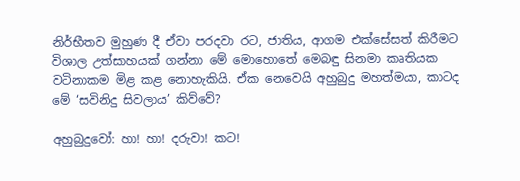නිර්භීතව මුහුණ දී ඒවා පරදවා රට, ජාතිය, ආගම එක්සේසත් කිරීමට විශාල උත්සාහයක් ගන්නා මේ මොහොතේ මෙබඳු සිනමා කෘතියක වටිනාකම මිළ කළ නොහැකියි. ඒක නෙවෙයි අහුබුදු මහත්මයා, කාටද මේ ‘සවිනිදු සිවලාය’ කිව්වේ?

අහුබුදුවෝ: හා! හා! දරුවා! කට!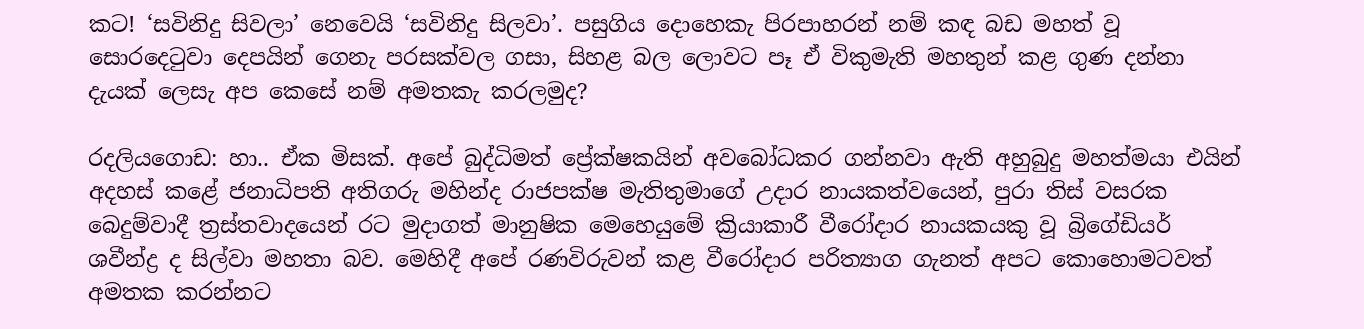කට! ‘සවිනිදු සිවලා’ නෙවෙයි ‘සවිනිදු සිලවා’. පසුගිය දොහෙකැ පිරපාහරන් නම් කඳ බඩ මහත් වූ සොරදෙටුවා දෙපයින් ගෙනැ පරසක්වල ගසා, සිහළ බල ලොවට පෑ ඒ විකුමැති මහතුන් කළ ගුණ දන්නා දැයක් ලෙසැ අප කෙසේ නම් අමතකැ කරලමුද?

රදලියගොඩ: හා.. ඒක මිසක්. අපේ බුද්ධිමත් ප්‍රේක්ෂකයින් අවබෝධකර ගන්නවා ඇති අහුබුදු මහත්මයා එයින් අදහස් කළේ ජනාධිපති අතිගරු මහින්ද රාජපක්ෂ මැතිතුමාගේ උදාර නායකත්වයෙන්, පුරා තිස් වසරක බෙදුම්වාදී ත්‍රස්තවාදයෙන් රට මුදාගත් මානුෂික මෙහෙයුමේ ක්‍රියාකාරී වීරෝදාර නායකයකු වූ බ්‍රිගේඩියර් ශවීන්ද්‍ර ද සිල්වා මහතා බව. මෙහිදී අපේ රණවිරුවන් කළ වීරෝදාර පරිත්‍යාග ගැනත් අපට කොහොමටවත් අමතක කරන්නට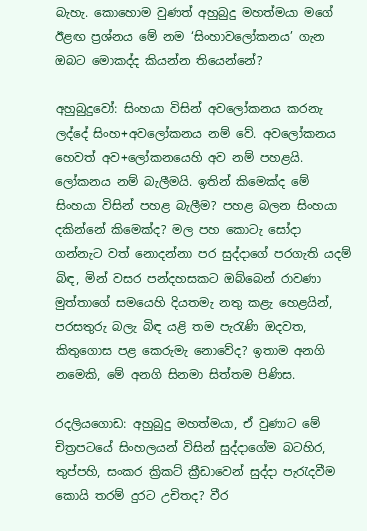බැහැ. කොහොම වුණත් අහුබුදු මහත්මයා මගේ ඊළඟ ප්‍රශ්නය මේ නම ‘සිංහාවලෝකනය’ ගැන ඔබට මොකද්ද කියන්න තියෙන්නේ?

අහුබුදුවෝ: සිංහයා විසින් අවලෝකනය කරනැ ලද්දේ සිංහ+අවලෝකනය නම් වේ. අවලෝකනය හෙවත් අව+ලෝකනයෙහි අව නම් පහළයි. ලෝකනය නම් බැලීමයි. ඉතින් කිමෙක්ද මේ සිංහයා විසින් පහළ බැලීම? පහළ බලන සිංහයා දකින්නේ කිමෙක්ද? මල පහ කොටැ සෝදා ගන්නැට වත් නොදන්නා පර සුද්දාගේ පරගැති යදම් බිඳ, මින් වසර පන්දහසකට ඔබ්බෙන් රාවණා මුත්තාගේ සමයෙහි දියතමැ නතු කළැ හෙළයින්, පරසතුරු බලැ බිඳ යළි තම පැරැණි ඔදවත, කිතුගොස පළ කෙරුමැ නොවේද? ඉතාම අනගි නමෙකි, මේ අනගි සිනමා සිත්තම පිණිස.

රදලියගොඩ: අහුබුදු මහත්මයා, ඒ වුණාට මේ චිත්‍රපටයේ සිංහලයන් විසින් සුද්දාගේම බටහිර, තුප්පහි, සංකර ක්‍රිකට් ක්‍රීඩාවෙන් සුද්දා පැරැදවීම කොයි තරම් දුරට උචිතද? වීර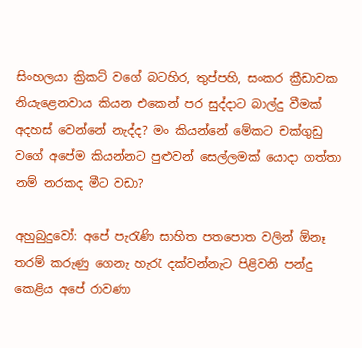සිංහලයා ක්‍රිකට් වගේ බටහිර, තුප්පහි, සංකර ක්‍රීඩාවක නියැළෙනවාය කියන එකෙන් පර සුද්දාට බාල්දු වීමක් අදහස් වෙන්නේ නැද්ද? මං කියන්නේ මේකට චක්ගුඩු වගේ අපේම කියන්නට පුළුවන් සෙල්ලමක් යොදා ගත්තා නම් නරකද මීට වඩා?

අහුබුදුවෝ: අපේ පැරැණි සාහිත පතපොත වලින් ඕනෑ තරම් කරුණු ගෙනැ හැරැ දක්වන්නැට පිළිවනි පන්දු කෙළිය අපේ රාවණා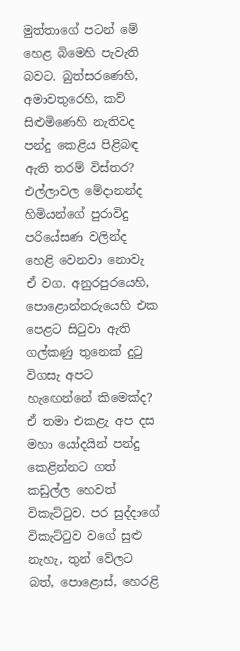මුත්තාගේ පටන් මේ හෙළ බිමෙහි පැවැති බවට. බුත්සරණෙහි, අමාවතුරෙහි, කව් සිළුමිණෙහි නැතිවද පන්දු කෙළිය පිළිබඳ ඇති තරම් විස්තර? එල්ලාවල මේදානන්ද හිමියන්ගේ පුරාවිදු පරියේසණ වලින්ද හෙළි වෙනවා නොවැ ඒ වග. අනුරපුරයෙහි, පොළොන්නරුයෙහි එක පෙළට සිටුවා ඇති ගල්කණු තුනෙක් දුටු විගසැ අපට හැඟෙන්නේ කිමෙක්ද? ඒ තමා එකළැ අප දස මහා යෝදයින් පන්දු කෙළින්නට ගත් කඩුල්ල හෙවත් විකැට්ටුව. පර සුද්දාගේ විකැට්ටුව වගේ සුළු නැහැ, තුන් වේලට බත්, පොළොස්, හෙරළි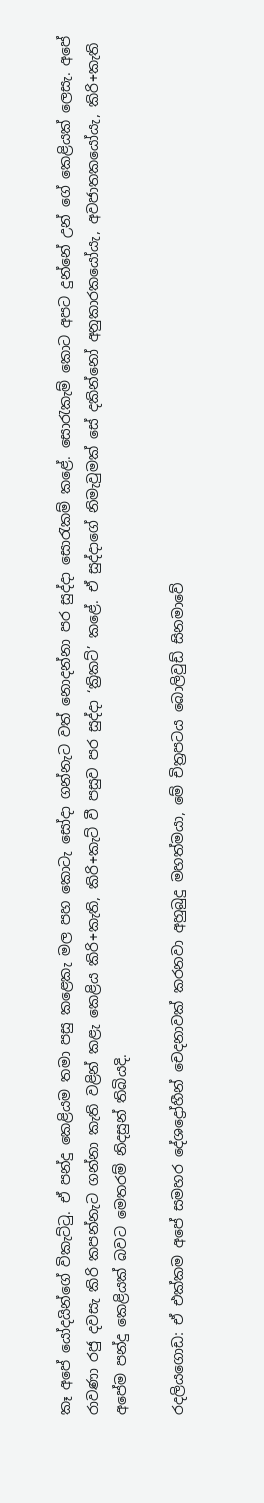කෑ අපේ යෝදයින්ගේ විකැට්ටු. ඒ පන්දු කෙළියම තමා පසු කළෙකැ මල පහ කොටැ සෝදා ගන්නැට වත් නොදන්නා පර සුද්දා සොරැකම් කළේ. සොරැකැම් කොට අපට දුන්නේ උන් ගේ කෙළියක් ලෙසැ. අපේ රාවණා රජු දවසැ කිරි කපන්නැට ගන්නා කැති වළින් කළැ කෙළිය කිරි+කැති, කිරි+කැට් වී පසුව පර සුද්දා ‘ක්‍රිකට්’ කළේ. ඒ සුද්දාගේ නිමැවුමක් සේ දකින්නෝ අනුකාරකයෝයැ, අවජාතකයෝයැ, කිරි+කැති අපේම පන්දු කෙළියක් බවට මෙතරම් නිදසුන් තිබියදි.

රදලියගොඩ: ඒ එක්කම අපේ සමහර දේශද්‍රෝහීන් චෙදනාවක් කරනවා අහුබුදු මහත්මයා, මේ චිත්‍රපටය බොලිවුඩ් සිනමාවේ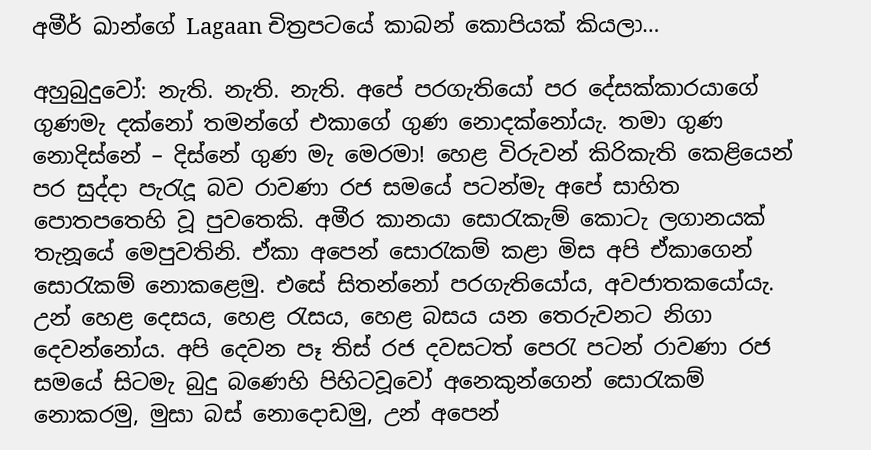අමීර් ඛාන්ගේ Lagaan චිත්‍රපටයේ කාබන් කොපියක් කියලා…

අහුබුදුවෝ: නැති. නැති. නැති. අපේ පරගැතියෝ පර දේසක්කාරයාගේ ගුණමැ දක්නෝ තමන්ගේ එකාගේ ගුණ නොදක්නෝයැ. තමා ගුණ නොදිස්නේ – දිස්නේ ගුණ මැ මෙරමා! හෙළ විරුවන් කිරිකැති කෙළියෙන් පර සුද්දා පැරැදූ බව රාවණා රජ සමයේ පටන්මැ අපේ සාහිත පොතපතෙහි වූ පුවතෙකි. අමීර කානයා සොරැකැම් කොටැ ලගානයක් තැනූයේ මෙපුවතිනි. ඒකා අපෙන් සොරැකම් කළා මිස අපි ඒකාගෙන් සොරැකම් නොකළෙමු. එසේ සිතන්නෝ පරගැතියෝය, අවජාතකයෝයැ. උන් හෙළ දෙසය, හෙළ රැසය, හෙළ බසය යන තෙරුවනට නිගා දෙවන්නෝය. අපි දෙවන පෑ තිස් රජ දවසටත් පෙරැ පටන් රාවණා රජ සමයේ සිටමැ බුදු බණෙහි පිහිටවූවෝ අනෙකුන්ගෙන් සොරැකම් නොකරමු, මුසා බස් නොදොඩමු, උන් අපෙන්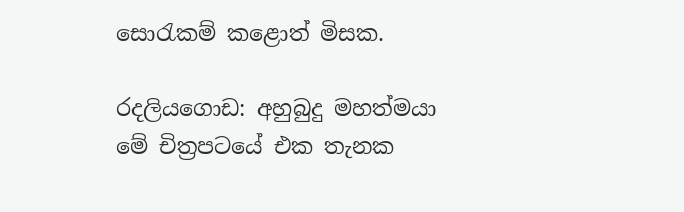සොරැකම් කළොත් මිසක.

රදලියගොඩ: අහුබුදු මහත්මයා මේ චිත්‍රපටයේ එක තැනක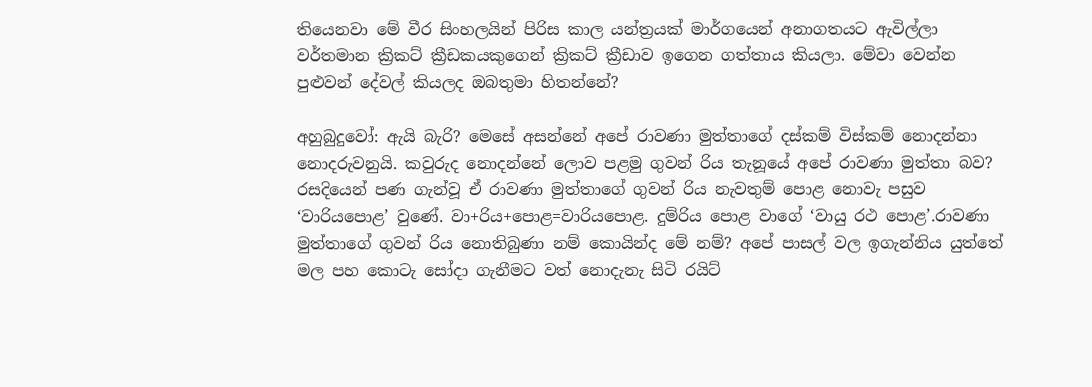තියෙනවා මේ වීර සිංහලයින් පිරිස කාල යන්ත්‍රයක් මාර්ගයෙන් අනාගතයට ඇවිල්ලා වර්තමාන ක්‍රිකට් ක්‍රීඩකයකුගෙන් ක්‍රිකට් ක්‍රීඩාව ඉගෙන ගත්තාය කියලා. මේවා වෙන්න පුළුවන් දේවල් කියලද ඔබතුමා හිතන්නේ?

අහුබුදුවෝ: ඇයි බැරි? මෙසේ අසන්නේ අපේ රාවණා මුත්තාගේ දස්කම් විස්කම් නොදන්නා නොදරුවනුයි. කවුරුද නොදන්නේ ලොව පළමු ගුවන් රිය තැනූයේ අපේ රාවණා මුත්තා බව? රසදියෙන් පණ ගැන්වූ ඒ රාවණා මුත්තාගේ ගුවන් රිය නැවතුම් පොළ නොවැ පසුව ‘වාරියපොළ’ වුණේ. වා+රිය+පොළ=වාරියපොළ. දුම්රිය පොළ වාගේ ‘වායු රථ පොළ’.රාවණා මුත්තාගේ ගුවන් රිය නොතිබුණා නම් කොයින්ද මේ නම්? අපේ පාසල් වල ඉගැන්නිය යුත්තේ මල පහ කොටැ සෝදා ගැනීමට වත් නොදැනැ සිටි රයිට්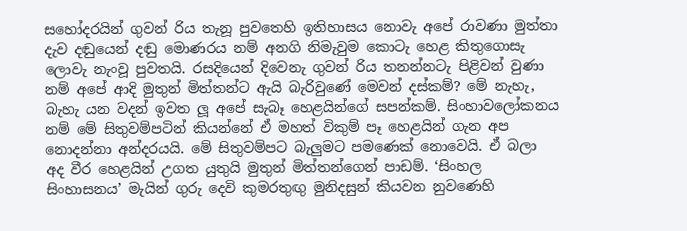සහෝදරයින් ගුවන් රිය තැනූ පුවතෙහි ඉතිහාසය නොවැ අපේ රාවණා මුත්තා දැව දඬුයෙන් දඬු මොණරය නම් අනගි නිමැවුම කොටැ හෙළ කිතුගොසැ ලොවැ නැංවූ පුවතයි. රසදියෙන් දිවෙනැ ගුවන් රිය තනන්නටැ පිළිවන් වුණා නම් අපේ ආදි මුතුන් මිත්තන්ට ඇයි බැරිවුණේ මෙවන් දස්කම්? මේ නැහැ, බැහැ යන වදන් ඉවත ලූ අපේ සැබෑ හෙළයින්ගේ සපන්කම්. සිංහාවලෝකනය නම් මේ සිතුවම්පටින් කියන්නේ ඒ මහත් විකුම් පෑ හෙළයින් ගැන අප නොදන්නා අන්දරයයි. මේ සිතුවම්පට බැලුමට පමණෙක් නොවෙයි. ඒ බලා අද වීර හෙළයින් උගත යුතුයි මුතුන් මිත්තන්ගෙන් පාඩම්. ‘සිංහල සිංහාසනය’ මැයින් ගුරු දෙවි කුමරතුඟු මුනිදසුන් කියවන නුවණෙහි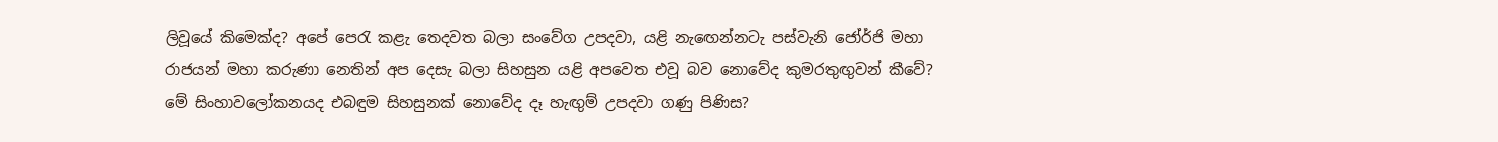ලිවූයේ කිමෙක්ද? අපේ පෙරැ කළැ තෙදවත බලා සංවේග උපදවා, යළි නැඟෙන්නටැ පස්වැනි ජෝර්ජි මහා රාජයන් මහා කරුණා නෙතින් අප දෙසැ බලා සිහසුන යළි අපවෙත එවූ බව නොවේද කුමරතුඟුවන් කීවේ? මේ සිංහාවලෝකනයද එබඳුම සිහසුනක් නොවේද දෑ හැඟුම් උපදවා ගණු පිණිස?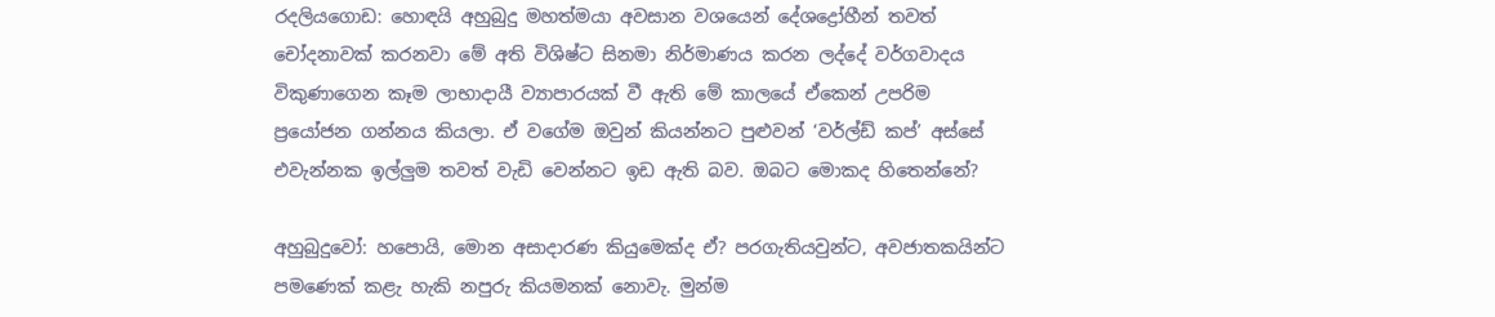රදලියගොඩ: හොඳයි අහුබුදු මහත්මයා අවසාන වශයෙන් දේශද්‍රෝහීන් තවත් චෝදනාවක් කරනවා මේ අති විශිෂ්ට සිනමා නිර්මාණය කරන ලද්දේ වර්ගවාදය විකුණාගෙන කෑම ලාභාදායී ව්‍යාපාරයක් වී ඇති මේ කාලයේ ඒකෙන් උපරිම ප්‍රයෝජන ගන්නය කියලා. ඒ වගේම ඔවුන් කියන්නට පුළුවන් ‘වර්ල්ඩ් කප්’ අස්සේ එවැන්නක ඉල්ලුම තවත් වැඩි වෙන්නට ඉඩ ඇති බව. ඔබට මොකද හිතෙන්නේ?

අහුබුදුවෝ: හපොයි, මොන අසාදාරණ කියුමෙක්ද ඒ? පරගැතියවුන්ට, අවජාතකයින්ට පමණෙක් කළැ හැකි නපුරු කියමනක් නොවැ. මුන්ම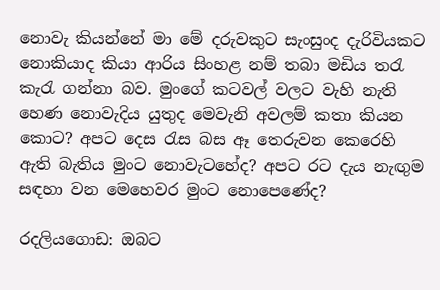නොවැ කියන්නේ මා මේ දරුවකුට සැංසුංද දැරිවියකට නොකියාද කියා ආරිය සිංහළ නම් තබා මඩිය තරැ කැරැ ගන්නා බව. මුංගේ කටවල් වලට වැහි නැති හෙණ නොවැදිය යුතුද මෙවැනි අවලම් කතා කියන කොට? අපට දෙස රැස බස ඈ තෙරුවන කෙරෙහි ඇති බැතිය මුංට නොවැටහේද? අපට රට දැය නැඟුම සඳහා වන මෙහෙවර මුංට නොපෙණේද?

රදලියගොඩ: ඔබට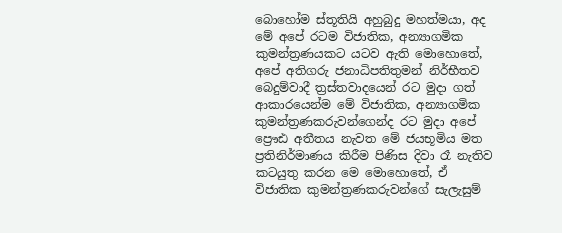බොහෝම ස්තූතියි අහුබුදු මහත්මයා, අද මේ අපේ රටම විජාතික, අන්‍යාගමික කුමන්ත්‍රණයකට යටව ඇති මොහොතේ, අපේ අතිගරු ජනාධිපතිතුමන් නිර්භීතව බෙදුම්වාදී ත්‍රස්තවාදයෙන් රට මුදා ගත් ආකාරයෙන්ම මේ විජාතික, අන්‍යාගමික කුමන්ත්‍රණකරුවන්ගෙන්ද රට මුදා අපේ ප්‍රෞඪ අතීතය නැවත මේ ජයභූමිය මත ප්‍රතිනිර්මාණය කිරීම පිණිස දිවා රෑ නැතිව කටයුතු කරන මෙ මොහොතේ, ඒ විජාතික කුමන්ත්‍රණකරුවන්ගේ සැලැසුම්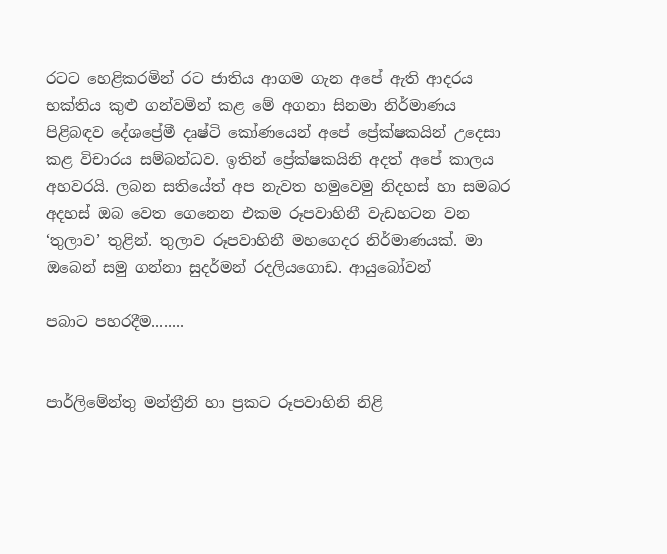රටට හෙළිකරමින් රට ජාතිය ආගම ගැන අපේ ඇති ආදරය භක්තිය කුළු ගන්වමින් කළ මේ අගනා සිනමා නිර්මාණය පිළිබඳව දේශප්‍රේමී දෘෂ්ටි කෝණයෙන් අපේ ප්‍රේක්ෂකයින් උදෙසා කළ විචාරය සම්බන්ධව. ඉතින් ප්‍රේක්ෂකයිනි අදත් අපේ කාලය අහවරයි. ලබන සතියේත් අප නැවත හමුවෙමු නිදහස් හා සමබර අදහස් ඔබ වෙත ගෙනෙන එකම රූපවාහිනී වැඩහටන වන ‘තුලාව’ තුළින්. තුලාව රූපවාහිනී මහගෙදර නිර්මාණයක්. මා ඔබෙන් සමු ගන්නා සුදර්මන් රදලියගොඩ. ආයුබෝවන්

පබාට පහරදීම........


පාර්ලිමේන්තු මන්ත්‍රීනි හා ප්‍රකට රූපවාහිනි නිළි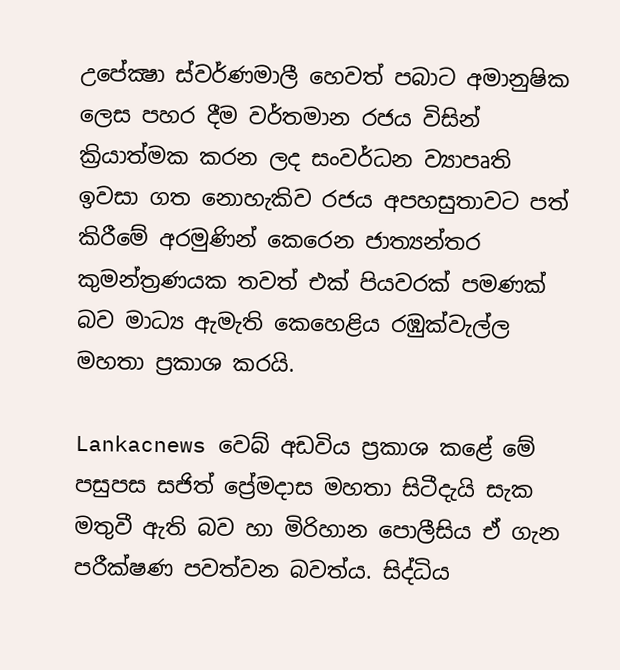උපේක්‍ෂා ස්වර්ණමාලී හෙවත් පබාට අමානුෂික ලෙස පහර දීම වර්තමාන රජය විසින් ක්‍රියාත්මක කරන ලද සංවර්ධන ව්‍යාපෘති ඉවසා ගත නොහැකිව රජය අපහසුතාවට පත් කිරීමේ අරමුණින් කෙරෙන ජාත්‍යන්තර කුමන්ත්‍රණයක තවත් එක් පියවරක් පමණක් බව මාධ්‍ය ඇමැති කෙහෙළිය රඹුක්වැල්ල මහතා ප්‍රකාශ කරයි.

Lankacnews වෙබ් අඩවිය ප්‍රකාශ කළේ මේ පසුපස සජිත් ප්‍රේමදාස මහතා සිටීදැයි සැක මතුවී ඇති බව හා මිරිහාන පොලීසිය ඒ ගැන පරීක්ෂණ පවත්වන බවත්ය. සිද්ධිය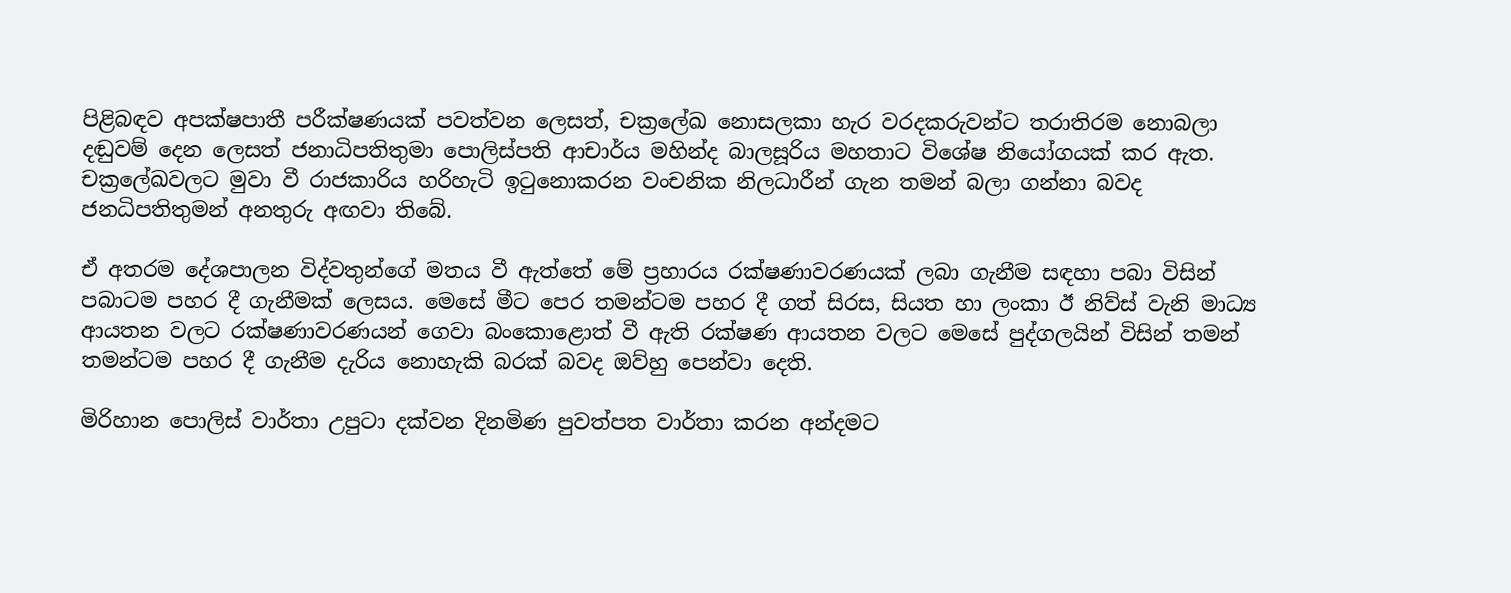පිළිබඳව අපක්ෂපාතී පරීක්ෂණයක් පවත්වන ලෙසත්, චක්‍රලේඛ නොසලකා හැර වරදකරුවන්ට තරාතිරම නොබලා දඬුවම් දෙන ලෙසත් ජනාධිපතිතුමා පොලිස්පති ආචාර්ය මහින්ද බාලසූරිය මහතාට විශේෂ නියෝගයක් කර ඇත. චක්‍රලේඛවලට මුවා වී රාජකාරිය හරිහැටි ඉටුනොකරන වංචනික නිලධාරීන් ගැන තමන් බලා ගන්නා බවද ජනධිපතිතුමන් අනතුරු අඟවා තිබේ.

ඒ අතරම දේශපාලන විද්වතුන්ගේ මතය වී ඇත්තේ මේ ප්‍රහාරය රක්ෂණාවරණයක් ලබා ගැනීම සඳහා පබා විසින් පබාටම පහර දී ගැනීමක් ලෙසය. මෙසේ මීට පෙර තමන්ටම පහර දී ගත් සිරස, සියත හා ලංකා ඊ නිව්ස් වැනි මාධ්‍ය ආයතන වලට රක්ෂණාවරණයන් ගෙවා බංකොළොත් වී ඇති රක්ෂණ ආයතන වලට මෙසේ පුද්ගලයින් විසින් තමන් තමන්ටම පහර දී ගැනීම දැරිය නොහැකි බරක් බවද ඔව්හු පෙන්වා දෙති.

මිරිහාන පොලිස් වාර්තා උපුටා දක්වන දිනමිණ පුවත්පත වාර්තා කරන අන්දමට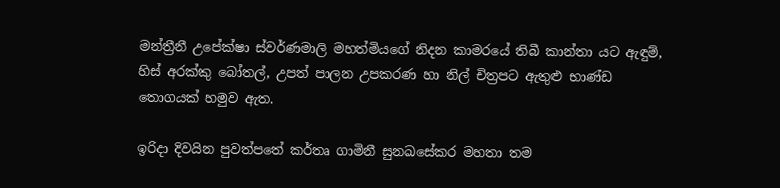මන්ත්‍රීනී උපේක්ෂා ස්වර්ණමාලි මහත්මියගේ නිදන කාමරයේ තිබී කාන්තා යට ඇඳුම්, හිස් අරක්කු බෝතල්, උපත් පාලන උපකරණ හා නිල් චිත්‍රපට ඇතුළු භාණ්ඩ තොගයක් හමුව ඇත.

ඉරිදා දිවයින පුවත්පතේ කර්තෘ ගාමිනී සුනඛසේකර මහතා තම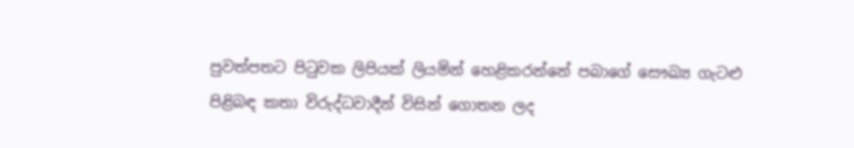පුවත්පතට පිටුවක ලිපියක් ලියමින් හෙළිකරන්නේ පබාගේ සෞඛ්‍ය ගැටළු පිළිබඳ කතා විරුද්ධවාදීන් විසින් ගොතන ලද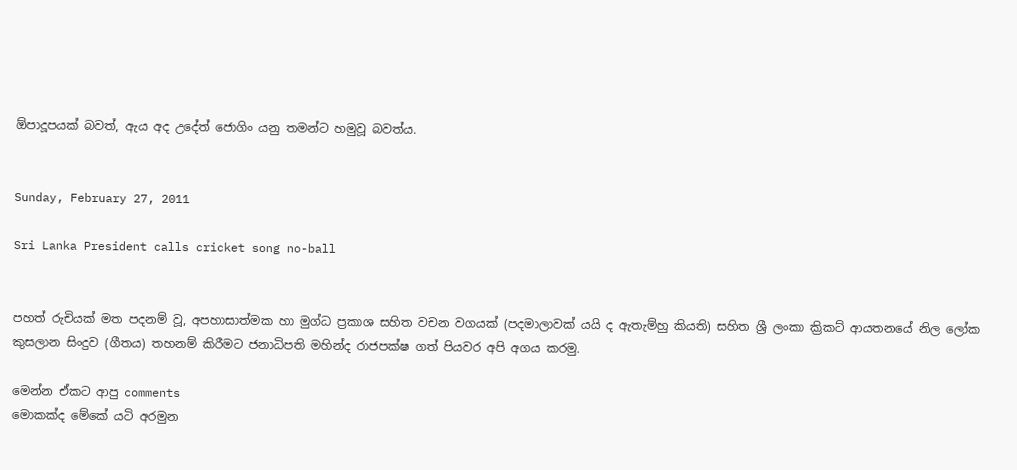ඕපාදූපයක් බවත්, ඇය අද උදේත් ජොගිං යනු තමන්ට හමුවූ බවත්ය.


Sunday, February 27, 2011

Sri Lanka President calls cricket song no-ball


පහත් රුචියක් මත පදනම් වූ, අපහාසාත්මක හා මුග්ධ ප්‍රකාශ සහිත වචන වගයක් (පදමාලාවක් යයි ද ඇතැම්හු කියති) සහිත ශ්‍රී ලංකා ක්‍රිකට් ආයතනයේ නිල ලෝක කුසලාන සිංදුව (ගීතය) තහනම් කිරීමට ජනාධිපති මහින්ද රාජපක්ෂ ගත් පියවර අපි අගය කරමු.

මෙන්න ඒකට ආපු comments
මොකක්ද මේකේ යටි අරමුන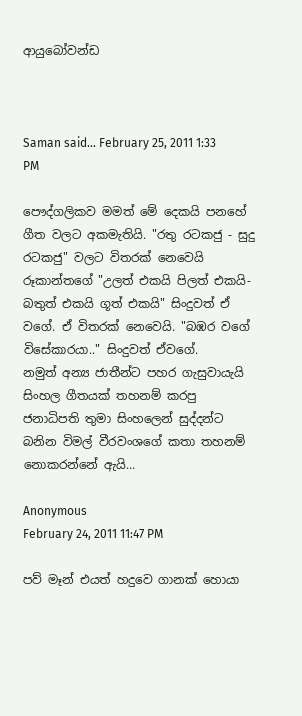ආයුබෝවන්ඩ



Saman said... February 25, 2011 1:33 PM

පෞද්ගලිකව මමත් මේ දෙකයි පනහේ ගීත වලට අකමැතියි. "රතු රටකජු - සුදු රටකජු" වලට විතරක් නෙවෙයි රූකාන්තගේ "උලත් එකයි පිලත් එකයි-බතුත් එකයි ගූත් එකයි" සිංදුවත් ඒ වගේ. ඒ විතරක් නෙවෙයි. "බඹර වගේ විසේකාරයා.." සිංදුවත් ඒවගේ.
නමුත් අන්‍ය ජාතීන්ට පහර ගැසුවායැයි සිංහල ගීතයක් තහනම් කරපු ජනාධිපති තුමා සිංහලෙන් සුද්දන්ට බනින විමල් වීරවංශගේ කතා තහනම් නොකරන්නේ ඇයි...

Anonymous
February 24, 2011 11:47 PM

පව් මෑන් එයත් හදුවෙ ගානක් හොයා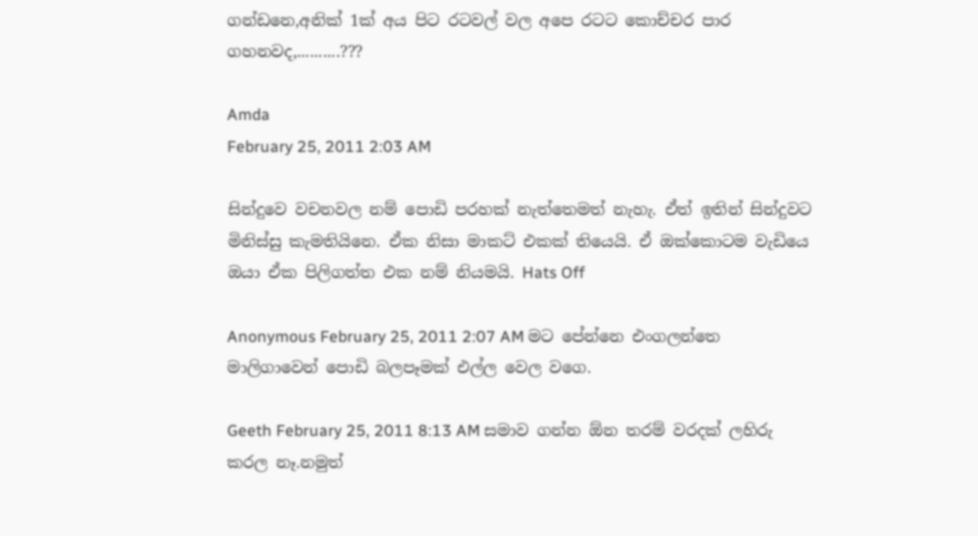ගන්ඩනෙ,අනික් 1ක් අය පිට රටවල් වල අපෙ රටට කොච්චර පාර ගහනවද,..........???

Amda
February 25, 2011 2:03 AM

සින්දුවෙ වචනවල නම් පොඩි පරහක් නැත්තෙමත් නැහැ. ඒත් ඉතින් සින්දුවට මිනිස්සු කැමතියිනෙ. ඒක නිසා මාකට් එකක් තියෙයි. ඒ ඔක්කොටම වැඩියෙ ඔයා ඒක පිලිගත්ත එක නම් නියමයි. Hats Off

Anonymous February 25, 2011 2:07 AM මට පේන්නෙ එංගලන්තෙ මාලිගාවෙන් පොඩි බලපෑමක් එල්ල වෙල වගෙ.

Geeth February 25, 2011 8:13 AM සමාව ගන්න ඕන තරම් වරදක් ලහිරු කරල නෑ.නමුත්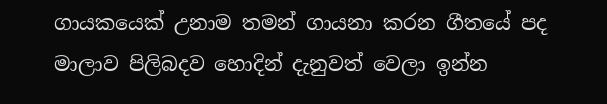ගායකයෙක් උනාම තමන් ගායනා කරන ගීතයේ පද මාලාව පිලිබදව හොදින් දැනුවත් වෙලා ඉන්න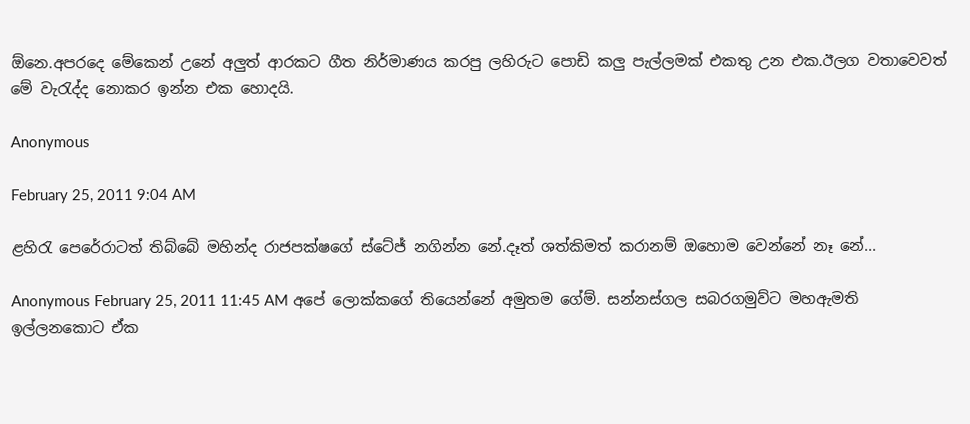ඕනෙ.අපරදෙ මේකෙන් උනේ අලුත් ආරකට ගීත නිර්මාණය කරපු ලහිරුට පොඩි කලු පැල්ලමක් එකතු උන එක.ඊලග වතාවෙවත් මේ වැරැද්ද නොකර ඉන්න එක හොදයි.

Anonymous

February 25, 2011 9:04 AM

ළහිරැ පෙරේරාටත් තිබ්බේ මහින්ද රාජපක්ෂගේ ස්ටේජ් නගින්න නේ.දෑත් ශත්කිමත් කරානම් ඔහොම වෙන්නේ නෑ නේ...

Anonymous February 25, 2011 11:45 AM අපේ ලොක්කගේ තියෙන්නේ අමුතම ගේම්. සන්නස්ගල සබරගමුව්ට මහඇමති ඉල්ලනකොට ඒක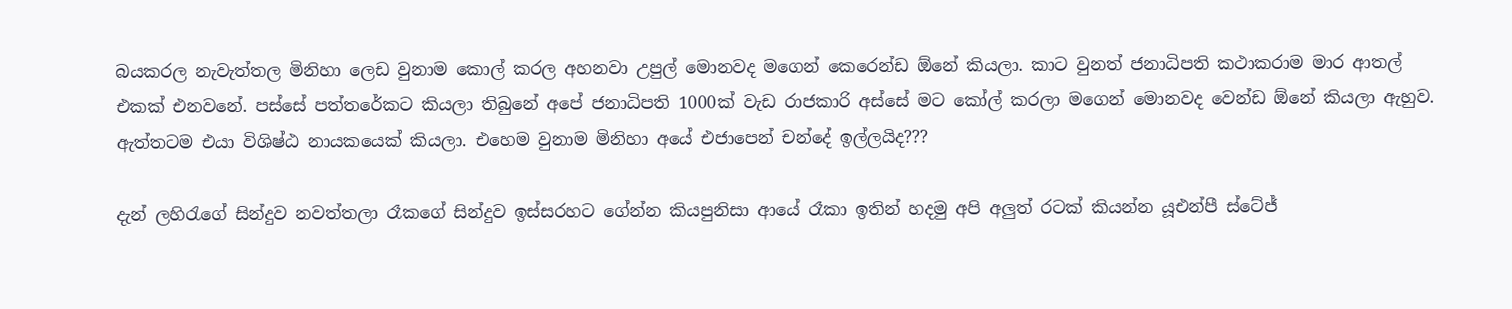බයකරල නැවැත්තල මිනිහා ලෙඩ වුනාම කොල් කරල අහනවා උපුල් මොනවද මගෙන් කෙරෙන්ඩ ඕනේ කියලා. කාට වුනත් ජනාධිපති කථාකරාම මාර ආතල් එකක් එනවනේ. පස්සේ පත්තරේකට කියලා තිබුනේ අපේ ජනාධිපති 1000ක් වැඩ රාජකාරි අස්සේ මට කෝල් කරලා මගෙන් මොනවද වෙන්ඩ ඕනේ කියලා ඇහුව. ඇත්තටම එයා විශිෂ්ඨ නායකයෙක් කියලා. එහෙම වුනාම මිනිහා අයේ එජාපෙන් චන්දේ ඉල්ලයිද???

දැන් ලහිරැගේ සින්දුව නවත්තලා රෑකගේ සින්දුව ඉස්සරහට ගේන්න කියපුනිසා ආයේ රෑකා ඉතින් හදමු අපි අලුත් රටක් කියන්න යූඑන්පී ස්ටේජ්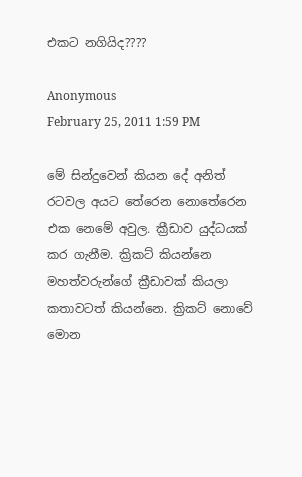එකට නගියිද????

Anonymous
February 25, 2011 1:59 PM

මේ සින්දුවෙන් කියන දේ අනිත් රටවල අයට තේරෙන නොතේරෙන එක නෙමේ අවුල. ක්‍රීඩාව යුද්ධයක් කර ගැනීම. ක්‍රිකට් කියන්නෙ මහත්වරුන්ගේ ක්‍රීඩාවක් කියලා කතාවටත් කියන්නෙ. ක්‍රිකට් නොවේ මොන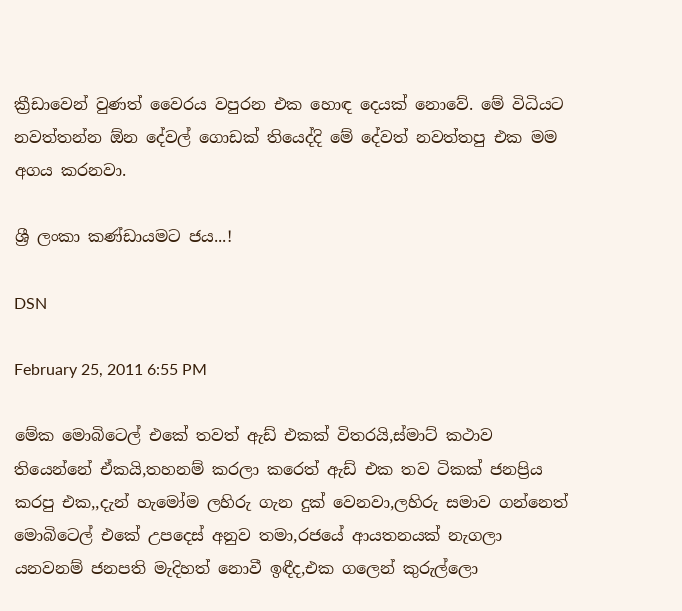ක්‍රීඩාවෙන් වුණත් වෛරය වපුරන එක හොඳ දෙයක් නොවේ. මේ විධියට නවත්තන්න ඕන දේවල් ගොඩක් තියෙද්දි මේ දේවත් නවත්තපු එක මම අගය කරනවා.

ශ්‍රී ලංකා කණ්ඩායමට ජය...!

DSN

February 25, 2011 6:55 PM

මේක මොබිටෙල් එකේ තවත් ඇඩ් එකක් විතරයි,ස්මාට් කථාව තියෙන්නේ ඒකයි,තහනම් කරලා කරෙත් ඇඩ් එක තව ටිකක් ජනප්‍රිය කරපු එක,,දැන් හැමෝම ලහිරු ගැන දුක් වෙනවා,ලහිරු සමාව ගන්නෙත් මොබිටෙල් එකේ උපදෙස් අනුව තමා,රජයේ ආයතනයක් නැගලා යනවනම් ජනපති මැදිහත් නොවී ඉඳීද,එක ගලෙන් කුරුල්ලො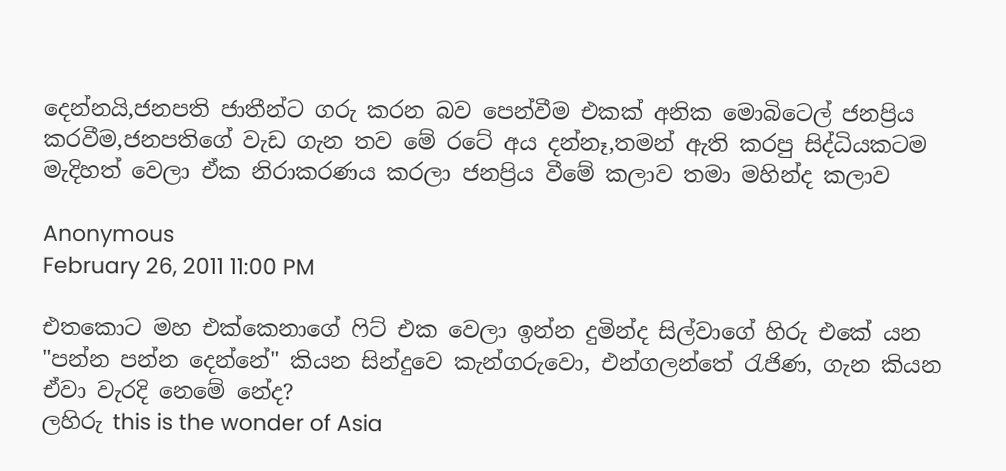දෙන්නයි,ජනපති ජාතීන්ට ගරු කරන බව පෙන්වීම එකක් අනික මොබිටෙල් ජනප්‍රිය කරවීම,ජනපතිගේ වැඩ ගැන තව මේ රටේ අය දන්නෑ,තමන් ඇති කරපු සිද්ධියකටම මැදිහත් වෙලා ඒක නිරාකරණය කරලා ජනප්‍රිය වීමේ කලාව තමා මහින්ද කලාව

Anonymous
February 26, 2011 11:00 PM

එතකොට මහ එක්කෙනාගේ ෆිට් එක වෙලා ඉන්න දුමින්ද සිල්වාගේ හිරු එකේ යන "පන්න පන්න දෙන්නේ" කියන සින්දුවෙ කැන්ගරුවො, එන්ගලන්තේ රැජිණ, ගැන කියන ඒවා වැරදි නෙමේ නේද?
ලහිරු this is the wonder of Asia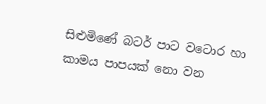සිළුමිණේ බටර් පාට වටොර හා කාමය පාපයක් නො වන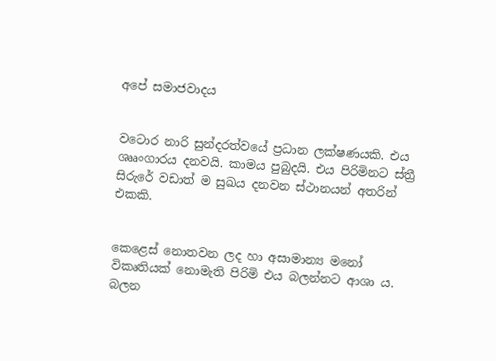අපේ සමාජවාදය


වටොර නාරි සුන්දරත්වයේ ප්‍රධාන ලක්ෂණයකි. එය ශෲංගාරය දනවයි. කාමය පුබුදයි. එය පිරිමිනට ස්ත්‍රී සිරුරේ වඩාත් ම සුඛය දනවන ස්ථානයන් අතරින් එකකි.


කෙළෙස් නොතවන ලද හා අසාමාන්‍ය මනෝ විකෘතියක් නොමැති පිරිමි එය බලන්නට ආශා ය. බලන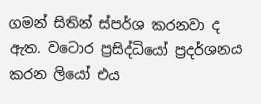ගමන් සිතින් ස්පර්ශ කරනවා ද ඇත. වටොර ප්‍රසිද්ධියෝ ප්‍රදර්ශනය කරන ලියෝ එය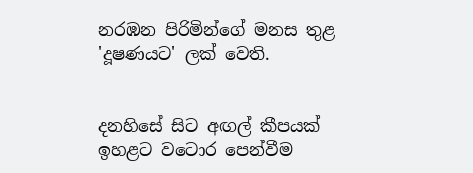නරඹන පිරිමින්ගේ මනස තුළ 'දූෂණයට' ලක් වෙති.


දනහිසේ සිට අඟල් කීපයක් ඉහළට වටොර පෙන්වීම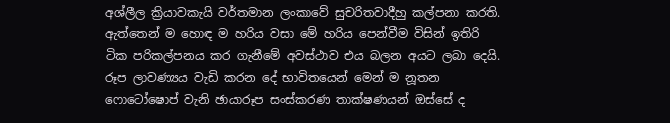අශ්ලීල ක්‍රියාවකැයි වර්තමාන ලංකාවේ සුචරිතවාදීහු කල්පනා කරති. ඇත්තෙන් ම හොඳ ම හරිය වසා මේ හරිය පෙන්වීම විසින් ඉතිරි ටික පරිකල්පනය කර ගැනීමේ අවස්ථාව එය බලන අයට ලබා දෙයි. රූප ලාවණ්‍යය වැඩි කරන දේ භාවිතයෙන් මෙන් ම නූතන ෆොටෝෂොප් වැනි ඡායාරූප සංස්කරණ තාක්ෂණයන් ඔස්සේ ද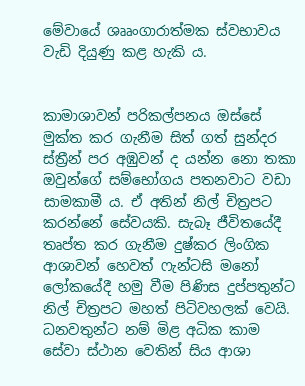මේවායේ ශෲංගාරාත්මක ස්වභාවය වැඩි දියුණු කළ හැකි ය.


කාමාශාවන් පරිකල්පනය ඔස්සේ මුක්ත කර ගැනීම සිත් ගත් සුන්දර ස්ත්‍රීන් පර අඹුවන් ද යන්න නො තකා ඔවුන්ගේ සම්භෝගය පතනවාට වඩා සාමකාමී ය. ඒ අතින් නිල් චිත්‍රපට කරන්නේ සේවයකි. සැබෑ ජීවිතයේදී තෘප්ත කර ගැනීම දුෂ්කර ලිංගික ආශාවන් ‍හෙවත් ෆැන්ටසි මනෝ ලෝකයේදී හමු වීම පිණිස දුප්පතුන්ට නිල් චිත්‍රපට මහත් පිටිවහලක් වෙයි. ධනවතුන්ට නම් මිළ අධික කාම සේවා ස්ථාන වෙතින් සිය ආශා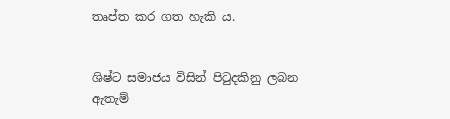තෘප්ත කර ගත හැකි ය.


ශිෂ්ට සමාජය විසින් පිටුදකිනු ලබන ඇතැම්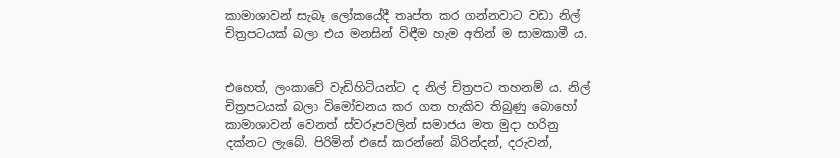කාමාශාවන් සැබෑ ලෝකයේදී තෘප්ත කර ගන්නවාට වඩා නිල් චිත්‍රපටයක් බලා එය මනසින් විඳීම හැම අතින් ම සාමකාමී ය.


එහෙත්, ලංකාවේ වැඩිහිටියන්ට ද නිල් චිත්‍රපට තහනම් ය. නිල් චිත්‍රපටයක් බලා විමෝචනය කර ගත හැකිව තිබුණු බොහෝ කාමාශාවන් වෙනත් ස්වරූපවලින් සමාජය මත මුදා හරිනු දක්නට ලැබේ. පිරිමින් එසේ කරන්නේ බිරින්දන්, දරුවන්,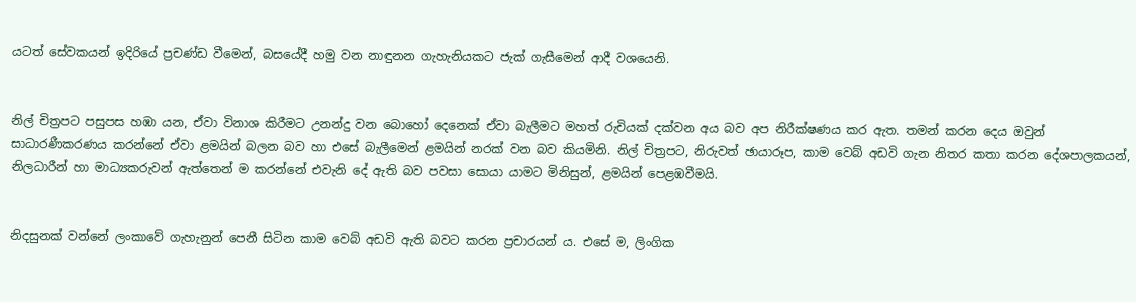යටත් සේවකයන් ඉදිරියේ ප්‍රචණ්ඩ වීමෙන්, බසයේදී හමු වන නාඳුනන ගැහැනියකට ජැක් ගැසීමෙන් ආදී වශයෙනි.


නිල් චිත්‍රපට පසුපස හඹා යන, ඒවා විනාශ කිරීමට උනන්දු වන බොහෝ දෙනෙක් ඒවා බැලීමට මහත් රුචියක් දක්වන අය බව අප නිරීක්ෂණය කර ඇත. තමන් කරන දෙය ඔවුන් සාධාරණීකරණය කරන්නේ ඒවා ළමයින් බලන බව හා එසේ බැලීමෙන් ළමයින් නරක් වන බව කියමිනි. නිල් චිත්‍රපට, නිරුවත් ඡායාරූප, කාම වෙබ් අඩවි ගැන නිතර කතා කරන දේශපාලකයන්, නිලධාරීන් හා මාධ්‍යකරුවන් ඇත්තෙන් ම කරන්නේ එවැනි දේ ඇති බව පවසා සොයා යාමට මිනිසුන්, ළමයින් පෙළඹවීමයි.


නිදසුනක් වන්නේ ලංකාවේ ගැහැනුන් පෙනී සිටින කාම වෙබ් අඩවි ඇති බවට කරන ප්‍රචාරයන් ය. එසේ ම, ලිංගික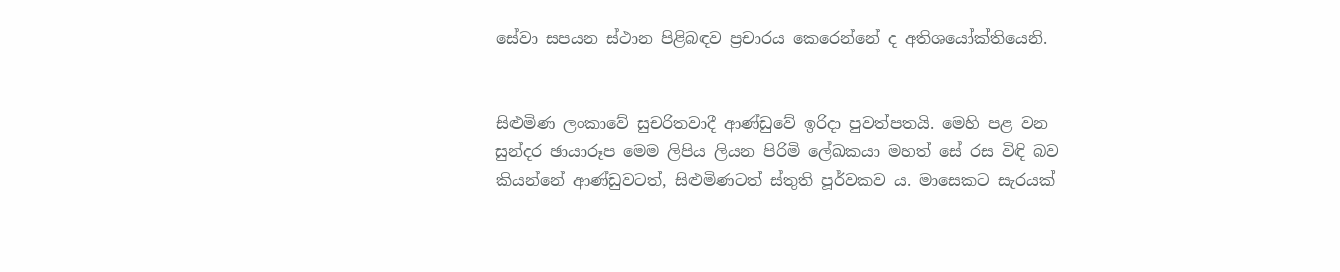සේවා සපයන ස්ථාන පිළිබඳව ප්‍රචාරය කෙරෙන්නේ ද අතිශයෝක්තියෙනි.


සිළුමිණ ලංකාවේ සුචරිතවාදී ආණ්ඩුවේ ඉරිදා පුවත්පතයි. මෙහි පළ වන සුන්දර ඡායාරූප මෙම ලිපිය ලියන පිරිමි ලේඛකයා මහත් සේ රස විඳි බව කියන්නේ ආණ්ඩුවටත්, සිළුමිණටත් ස්තුති පූර්වකව ය. මාසෙකට සැරයක්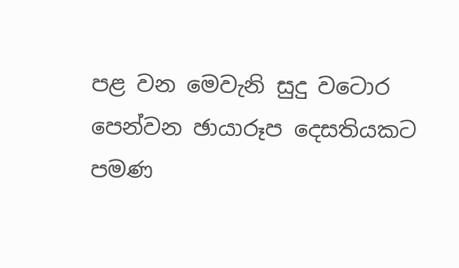පළ වන මෙවැනි සුදු වටොර පෙන්වන ඡායාරූප දෙසතියකට පමණ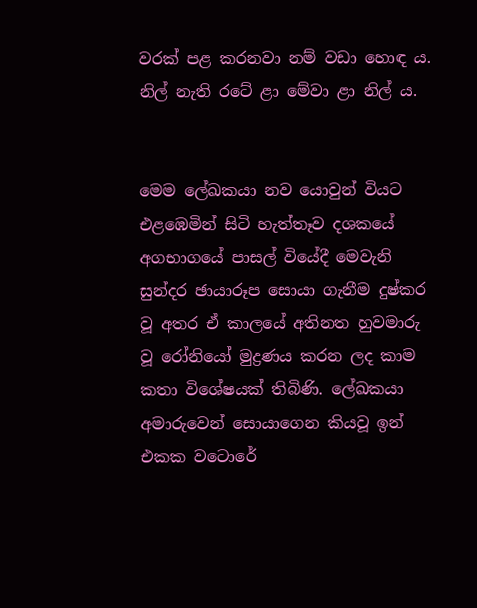වරක් පළ කරනවා නම් වඩා හොඳ ය. නිල් නැති රටේ ළා මේවා ළා නිල් ය.


මෙම ලේඛකයා නව යොවුන් වියට එළඹෙමින් සිටි හැත්තෑව දශකයේ අගභාගයේ පාසල් වියේදී මෙවැනි සුන්දර ඡායාරූප සොයා ගැනීම දුෂ්කර වූ අතර ඒ කාලයේ අතිනත හුවමාරු වූ රෝනියෝ මුද්‍රණය කරන ලද කාම කතා විශේෂයක් තිබිණි. ලේඛකයා අමාරුවෙන් සොයාගෙන කියවූ ඉන් එකක වටොරේ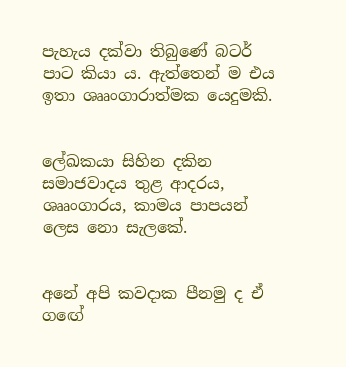පැහැය දක්වා තිබුණේ බටර් පාට කියා ය. ඇත්තෙන් ම එය ඉතා ශෲංගාරාත්මක යෙදුමකි.


ලේඛකයා සිහින දකින සමාජවාදය තුළ ආදරය, ශෲංගාරය, කාමය පාපයන් ලෙස නො සැලකේ.


අනේ අපි කවදාක පීනමු ද ඒ ග‍ඟේ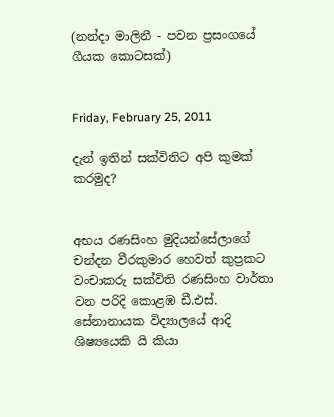(නන්දා මාලිනී - පවන ප්‍රසංගයේ ගීයක කොටසක්)


Friday, February 25, 2011

දැන් ඉතින් සක්විතිට අපි කුමක් කරමුද?


අභය රණසිංහ මුදියන්සේලාගේ චන්දන වීරකුමාර හෙවත් කුප්‍රකට වංචාකරු සක්විති රණසිංහ වාර්තා වන පරිදි කොළඹ ඩී.එස්. සේනානායක විද්‍යාලයේ ආදි ශිෂ්‍යයෙකි යි කියා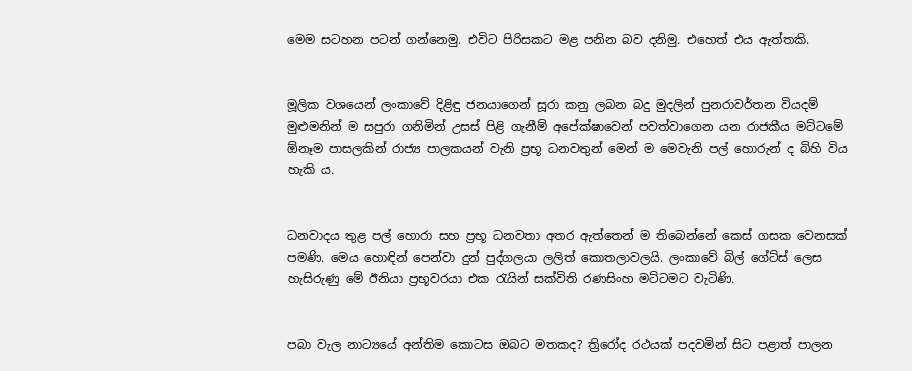මෙම සටහන පටන් ගන්නෙමු. එවිට පිරිසකට මළ පනින බව දනිමු. එහෙත් එය ඇත්තකි.


මූලික වශයෙන් ලංකාවේ දිළිඳු ජනයාගෙන් සූරා කනු ලබන බදු මුදලින් පුනරාවර්තන වියදම් මුළුමනින් ම සපුරා ගනිමින් උසස් පිළි ගැනීම් අපේක්ෂාවෙන් පවත්වාගෙන යන රාජකීය මට්ටමේ ඕනෑම පාසලකින් රාජ්‍ය පාලකයන් වැනි ප්‍රභූ ධනවතුන් මෙන් ම මෙවැනි පල් හොරුන් ද බිහි විය හැකි ය.


ධනවාදය තුළ පල් හොරා සහ ප්‍රභූ ධනවතා අතර ඇත්තෙන් ම තිබෙන්නේ කෙස් ගසක වෙනසක් පමණි. මෙය හොඳින් පෙන්වා දුන් පුද්ගලයා ලලිත් කොතලාවලයි. ලංකාවේ බිල් ගේට්ස් ලෙස හැසිරුණු මේ ඊනියා ප්‍රභූවරයා එක රැයින් සක්විති රණසිංහ මට්ටමට වැටිණි.


පබා වැල නාට්‍යයේ අන්තිම කොටස ඔබට මතකද? ත්‍රිරෝද රථයක් පදවමින් සිට පළාත් පාලන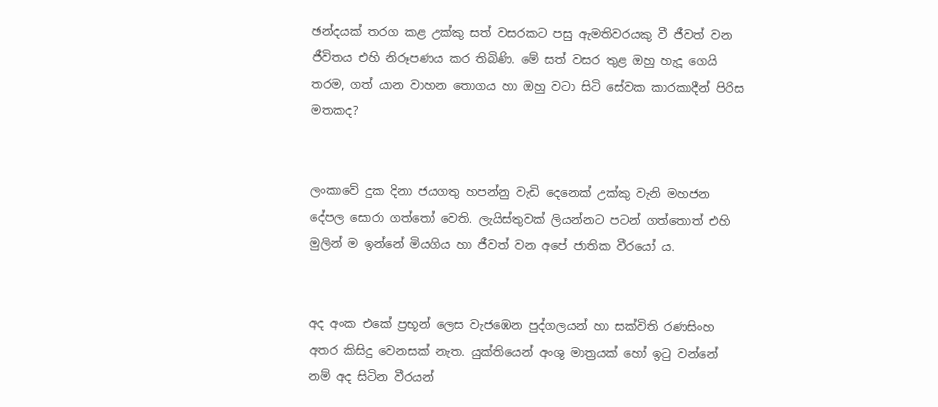ඡන්දයක් තරග කළ උක්කු සත් වසරකට පසු ඇමතිවරයකු වී ජීවත් වන ජීවිතය එහි නිරූපණය කර තිබිණි. මේ සත් වසර තුළ ඔහු හැදූ ගෙයි තරම, ගත් යාන වාහන තොගය හා ඔහු වටා සිටි සේවක කාරකාදීන් පිරිස මතකද?


ලංකාවේ දුක දිනා ජයගතු හපන්නු වැඩි දෙනෙක් උක්කු වැනි මහජන දේපල සොරා ගත්තෝ වෙති. ලැයිස්තුවක් ලියන්නට පටන් ගත්තොත් එහි මුලින් ම ඉන්නේ මියගිය හා ජීවත් වන අපේ ජාතික වීරයෝ ය.


අද අංක එකේ ප්‍රභූන් ලෙස වැජඹෙන පුද්ගලයන් හා සක්විති රණසිංහ අතර කිසිදු වෙනසක් නැත. යුක්තියෙන් අංශු මාත්‍රයක් හෝ ඉටු වන්නේ නම් අද සිටින වීරයන්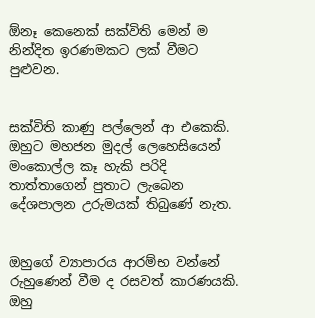ඕනෑ කෙනෙක් සක්විති මෙන් ම නින්දිත ඉරණමකට ලක් වීමට පුළුවන.


සක්විති කාණු පල්ලෙන් ආ එකෙකි. ඔහුට මහජන මුදල් ලෙහෙසියෙන් මංකොල්ල කෑ හැකි පරිදි තාත්තාගෙන් පුතාට ලැබෙන දේශපාලන උරුමයක් තිබුණේ නැත.


ඔහුගේ ව්‍යාපාරය ආරම්භ වන්නේ රුහුණෙන් වීම ද රසවත් කාරණයකි. ඔහු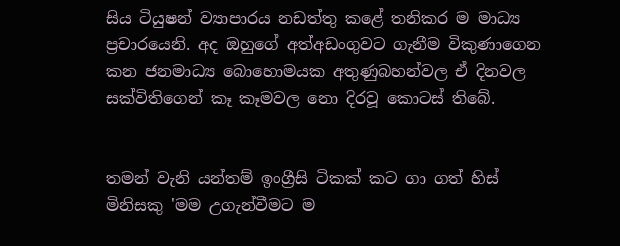සිය ටියුෂන් ව්‍යාපාරය නඩත්තු කළේ තනිකර ම මාධ්‍ය ප්‍රචාරයෙනි. අද ඔහුගේ අත්අඩංගුවට ගැනීම විකුණාගෙන කන ජනමාධ්‍ය බොහොමයක අතුණුබහන්වල ඒ දිනවල සක්විතිගෙන් කෑ කෑමවල නො දිරවූ කොටස් තිබේ.


තමන් වැනි යන්තම් ඉංග්‍රීසි ටිකක් කට ගා ගත් හිස් මිනිසකු 'මම උගැන්වීමට ම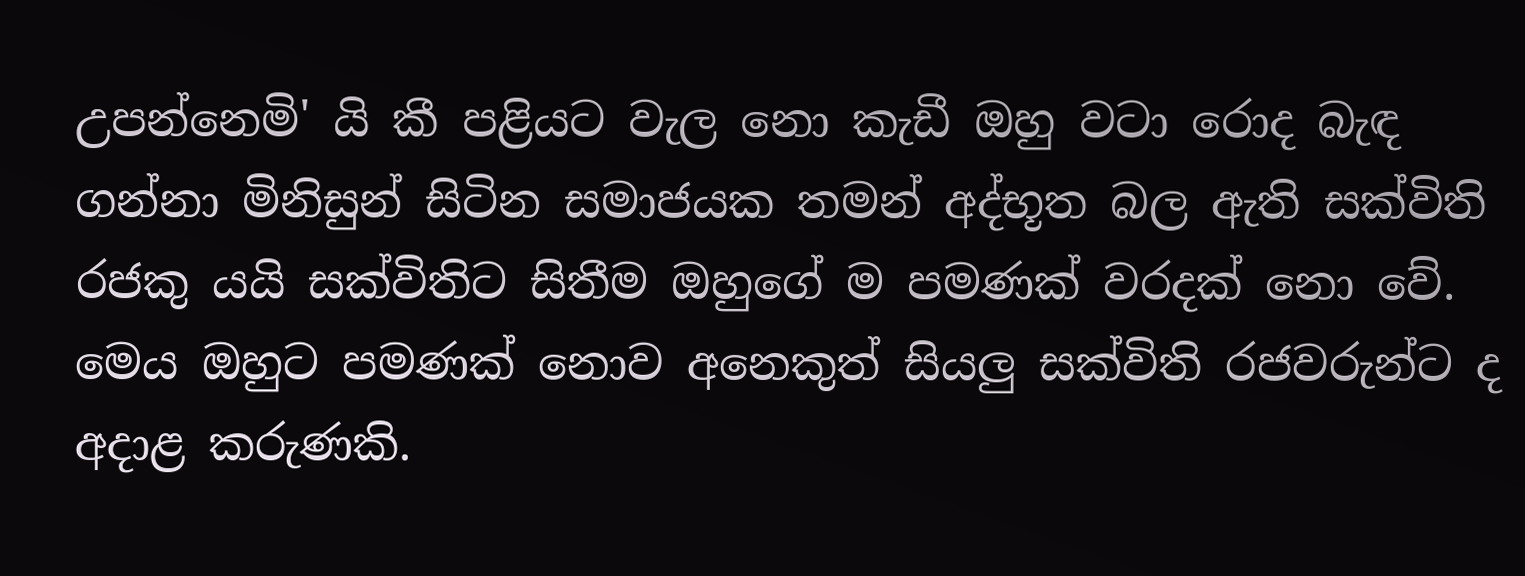උපන්නෙමි' යි කී පළියට වැල නො කැඩී ඔහු වටා රොද බැඳ ගන්නා මිනිසුන් සිටින සමාජයක තමන් අද්භූත බල ඇති සක්විති රජකු යයි සක්විතිට සිතීම ඔහුගේ ම පමණක් වරදක් නො වේ. මෙය ඔහුට පමණක් නොව අනෙකුත් සියලු සක්විති රජවරුන්ට ද අදාළ කරුණකි.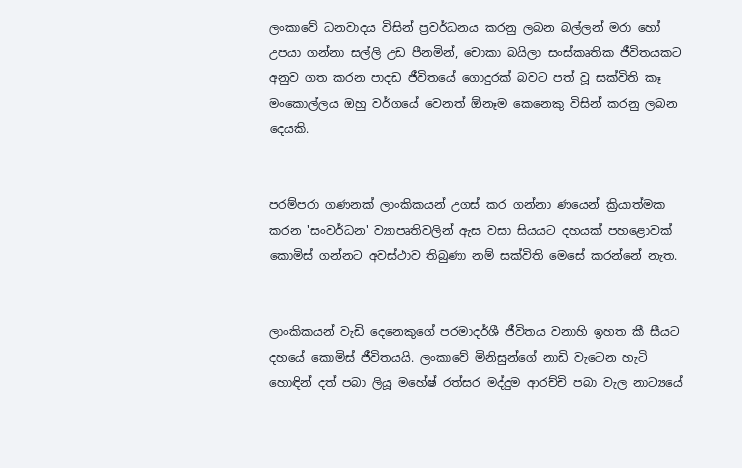ලංකාවේ ධනවාදය විසින් ප්‍රවර්ධනය කරනු ලබන බල්ලන් මරා හෝ උපයා ගන්නා සල්ලි උඩ පීනමින්, චොකා බයිලා සංස්කෘතික ජීවිතයකට අනුව ගත කරන පාදඩ ජීවිතයේ ගොදුරක් බවට පත් වූ සක්විති කෑ මංකොල්ලය ඔහු වර්ගයේ වෙනත් ඕනෑම කෙනෙකු විසින් කරනු ලබන දෙයකි.


පරම්පරා ගණනක් ලාංකිකයන් උගස් කර ගන්නා ණයෙන් ක්‍රියාත්මක කරන 'සංවර්ධන' ව්‍යාපෘතිවලින් ඇස වසා සියයට දහයක් පහළොවක් කොමිස් ගන්නට අවස්ථාව තිබුණා නම් සක්විති මෙසේ කරන්නේ නැත.


ලාංකිකයන් වැඩි දෙනෙකුගේ පරමාදර්ශී ජීවිතය වනාහි ඉහත කී සීයට දහයේ කොමිස් ජීවිතයයි. ලංකාවේ මිනිසුන්ගේ නාඩි වැටෙන හැටි හොඳින් දත් පබා ලියූ මහේෂ් රත්සර මද්දුම ආරච්චි පබා වැල නාට්‍යයේ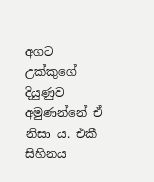අගට උක්කුගේ දියුණුව අමුණන්නේ ඒ නිසා ය. එකී සිහිනය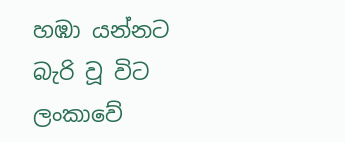හඹා යන්නට බැරි වූ විට ලංකාවේ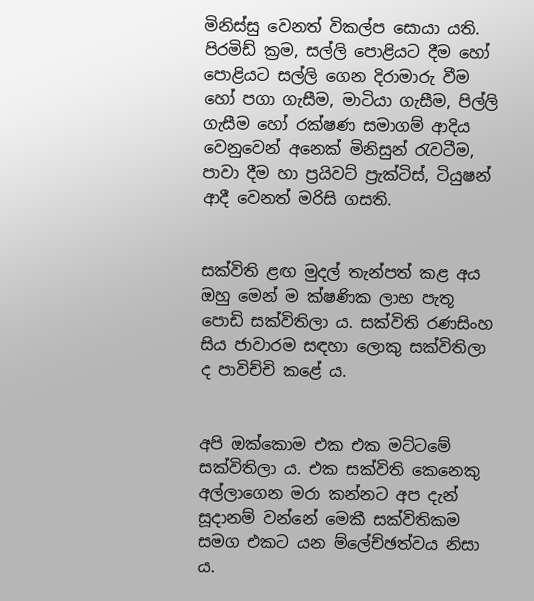මිනිස්සු වෙනත් විකල්ප සොයා යති. පිරමිඩ් ක්‍රම, සල්ලි පොළියට දීම හෝ පොළියට සල්ලි ගෙන දිරාමාරු වීම හෝ පගා ගැසීම, මාටියා ගැසීම, පිල්ලි ගැසීම හෝ රක්ෂණ සමාගම් ආදිය වෙනුවෙන් අනෙක් මිනිසුන් රැවටීම, පාවා දීම හා ප්‍රයිවට් ප්‍රැක්ටිස්, ටියුෂන් ආදී වෙනත් මරිසි ගසති.


සක්විති ළඟ මුදල් තැන්පත් කළ අය ඔහු මෙන් ම ක්ෂණික ලාභ පැතූ පොඩි සක්විතිලා ය. සක්විති රණසිංහ සිය ජාවාරම සඳහා ලොකු සක්විතිලා ද පාවිච්චි කළේ ය.


අපි ඔක්කොම එක එක මට්ටමේ සක්විතිලා ය. එක සක්විති කෙනෙකු අල්ලාගෙන මරා කන්නට අප දැන් සූදානම් වන්නේ මෙකී සක්විතිකම සමග එකට යන ම්ලේච්ඡත්වය නිසා ය.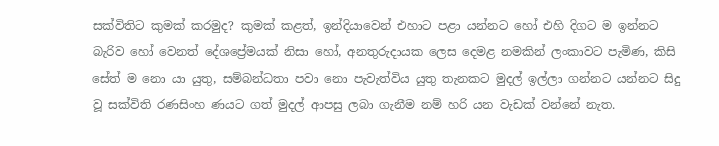සක්විතිට කුමක් කරමුද? කුමක් කළත්, ඉන්දියාවෙන් එහාට පළා යන්නට හෝ එහි දිගට ම ඉන්නට බැරිව හෝ වෙනත් දේශප්‍රේමයක් නිසා හෝ, අනතුරුදායක ලෙස දෙමළ නමකින් ලංකාවට පැමිණ, කිසි සේත් ම නො යා යුතු, සම්බන්ධතා පවා නො පැවැත්විය යුතු තැනකට මුදල් ඉල්ලා ගන්නට යන්නට සිදු වූ සක්විති රණසිංහ ණයට ගත් මුදල් ආපසු ලබා ගැනීම නම් හරි යන වැඩක් වන්නේ නැත.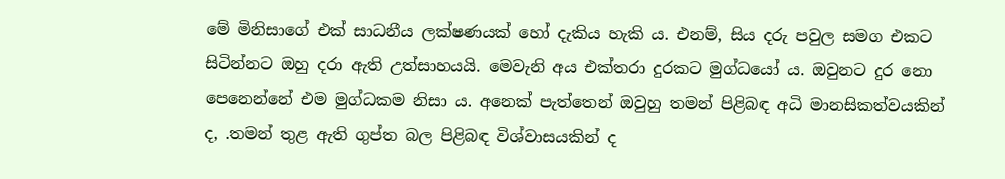මේ මිනිසාගේ එක් සාධනීය ලක්ෂණයක් හෝ දැකිය හැකි ය. එනම්, සිය දරු පවුල සමග එකට සිටින්නට ඔහු දරා ඇති උත්සාහයයි. මෙවැනි අය එක්තරා දුරකට මුග්ධයෝ ය. ඔවුනට දුර නො පෙනෙන්නේ එම මුග්ධකම නිසා ය. අනෙක් පැත්තෙන් ඔවුහු තමන් පිළිබඳ අධි මානසිකත්වයකින් ද, .තමන් තුළ ඇති ගුප්ත බල පිළිබඳ විශ්වාසයකින් ද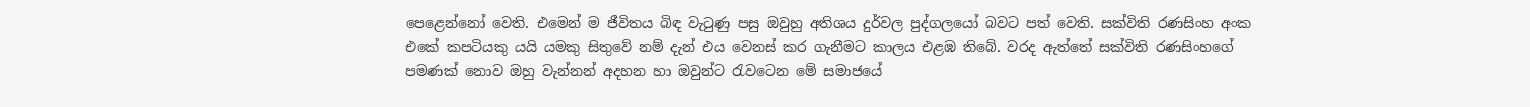පෙළෙන්නෝ වෙති. එමෙන් ම ජීවිතය බිඳ වැටුණු පසු ඔවුහු අතිශය දුර්වල පුද්ගලයෝ බවට පත් වෙති. සක්විති රණසිංහ අංක එකේ කපටියකු යයි යමකු සිතුවේ නම් දැන් එය වෙනස් කර ගැනීමට කාලය එළඹ තිබේ. වරද ඇත්තේ සක්විති රණසිංහගේ පමණක් නොව ඔහු වැන්නන් අදහන හා ඔවුන්ට රැවටෙන මේ සමාජයේ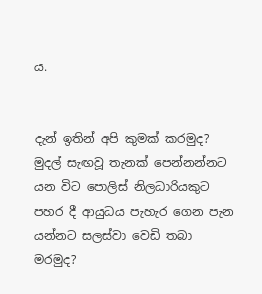ය.


දැන් ඉතින් අපි කුමක් කරමුද? මුදල් සැඟවූ තැනක් පෙන්නන්නට යන විට පොලිස් නිලධාරියකුට පහර දී ආයුධය පැහැර ගෙන පැන යන්නට සලස්වා වෙඩි තබා මරමුද?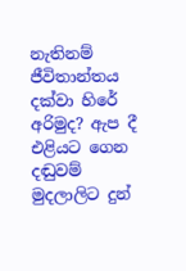නැතිනම් ජීවිතාන්තය දක්වා හිරේ අරිමුද? ඇප දී එළියට ගෙන දඬුවම් මුදලාලිට දුන්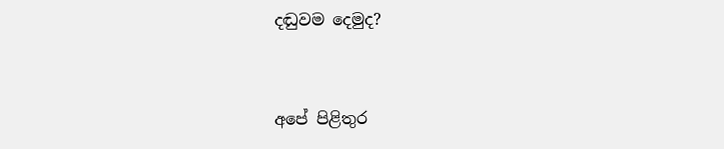දඬුවම දෙමුද?


අපේ පිළිතුර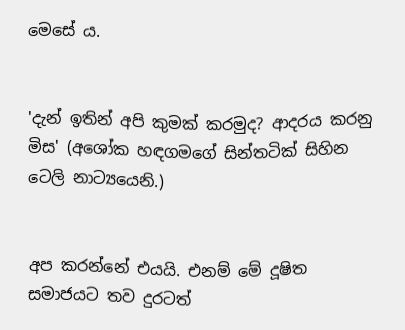මෙසේ ය.


'දැන් ඉතින් අපි කුමක් කරමුද? ආදරය කරනු මිස' (අශෝක හඳගමගේ සින්තටික් සිහින ටෙලි නාට්‍යයෙනි.)


අප කරන්නේ එයයි. එනම් මේ දූෂිත සමාජයට තව දුරටත්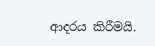ආදරය කිරීමයි.